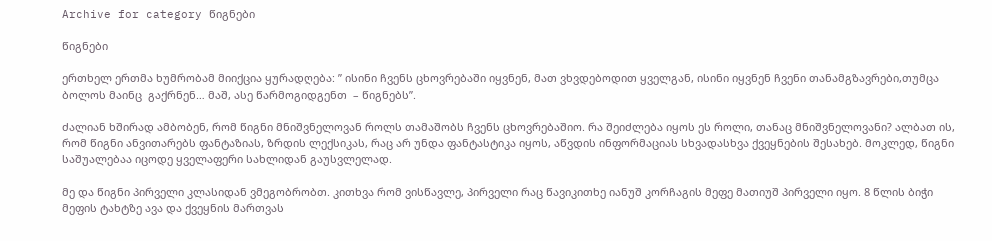Archive for category წიგნები

წიგნები

ერთხელ ერთმა ხუმრობამ მიიქცია ყურადღება: ” ისინი ჩვენს ცხოვრებაში იყვნენ, მათ ვხვდებოდით ყველგან, ისინი იყვნენ ჩვენი თანამგზავრები,თუმცა ბოლოს მაინც  გაქრნენ… მაშ, ასე წარმოგიდგენთ  – წიგნებს”.

ძალიან ხშირად ამბობენ, რომ წიგნი მნიშვნელოვან როლს თამაშობს ჩვენს ცხოვრებაშიო. რა შეიძლება იყოს ეს როლი, თანაც მნიშვნელოვანი? ალბათ ის, რომ წიგნი ანვითარებს ფანტაზიას, ზრდის ლექსიკას, რაც არ უნდა ფანტასტიკა იყოს, აწვდის ინფორმაციას სხვადასხვა ქვეყნების შესახებ. მოკლედ, წიგნი საშუალებაა იცოდე ყველაფერი სახლიდან გაუსვლელად.

მე და წიგნი პირველი კლასიდან ვმეგობრობთ. კითხვა რომ ვისწავლე, პირველი რაც წავიკითხე იანუშ კორჩაგის მეფე მათიუშ პირველი იყო. 8 წლის ბიჭი მეფის ტახტზე ავა და ქვეყნის მართვას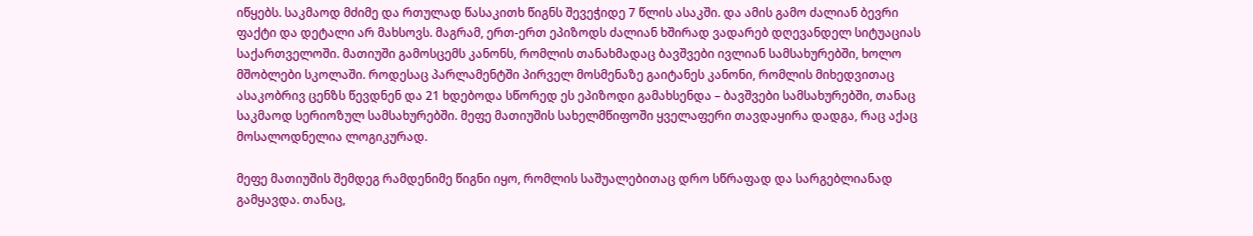იწყებს. საკმაოდ მძიმე და რთულად წასაკითხ წიგნს შევეჭიდე 7 წლის ასაკში. და ამის გამო ძალიან ბევრი ფაქტი და დეტალი არ მახსოვს. მაგრამ, ერთ-ერთ ეპიზოდს ძალიან ხშირად ვადარებ დღევანდელ სიტუაციას საქართველოში. მათიუში გამოსცემს კანონს, რომლის თანახმადაც ბავშვები ივლიან სამსახურებში, ხოლო მშობლები სკოლაში. როდესაც პარლამენტში პირველ მოსმენაზე გაიტანეს კანონი, რომლის მიხედვითაც ასაკობრივ ცენზს წევდნენ და 21 ხდებოდა სწორედ ეს ეპიზოდი გამახსენდა – ბავშვები სამსახურებში, თანაც საკმაოდ სერიოზულ სამსახურებში. მეფე მათიუშის სახელმწიფოში ყველაფერი თავდაყირა დადგა, რაც აქაც მოსალოდნელია ლოგიკურად.

მეფე მათიუშის შემდეგ რამდენიმე წიგნი იყო, რომლის საშუალებითაც დრო სწრაფად და სარგებლიანად გამყავდა. თანაც,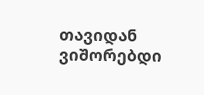თავიდან ვიშორებდი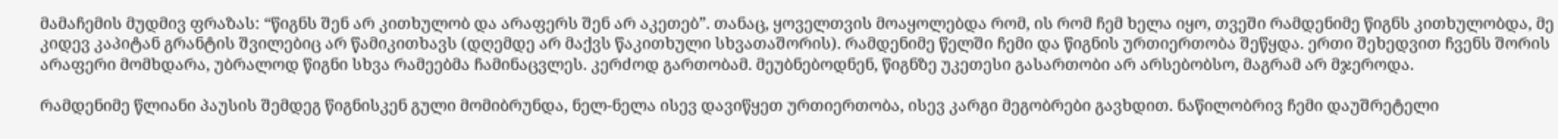მამაჩემის მუდმივ ფრაზას: “წიგნს შენ არ კითხულობ და არაფერს შენ არ აკეთებ”. თანაც, ყოველთვის მოაყოლებდა რომ, ის რომ ჩემ ხელა იყო, თვეში რამდენიმე წიგნს კითხულობდა, მე კიდევ კაპიტან გრანტის შვილებიც არ წამიკითხავს (დღემდე არ მაქვს წაკითხული სხვათაშორის). რამდენიმე წელში ჩემი და წიგნის ურთიერთობა შეწყდა. ერთი შეხედვით ჩვენს შორის არაფერი მომხდარა, უბრალოდ წიგნი სხვა რამეებმა ჩამინაცვლეს. კერძოდ გართობამ. მეუბნებოდნენ, წიგნზე უკეთესი გასართობი არ არსებობსო, მაგრამ არ მჯეროდა.

რამდენიმე წლიანი პაუსის შემდეგ წიგნისკენ გული მომიბრუნდა, ნელ-ნელა ისევ დავიწყეთ ურთიერთობა, ისევ კარგი მეგობრები გავხდით. ნაწილობრივ ჩემი დაუშრეტელი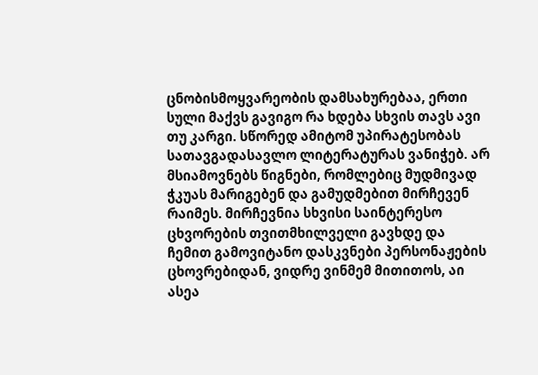ცნობისმოყვარეობის დამსახურებაა, ერთი სული მაქვს გავიგო რა ხდება სხვის თავს ავი თუ კარგი. სწორედ ამიტომ უპირატესობას სათავგადასავლო ლიტერატურას ვანიჭებ. არ მსიამოვნებს წიგნები, რომლებიც მუდმივად ჭკუას მარიგებენ და გამუდმებით მირჩევენ რაიმეს. მირჩევნია სხვისი საინტერესო ცხვორების თვითმხილველი გავხდე და ჩემით გამოვიტანო დასკვნები პერსონაჟების ცხოვრებიდან, ვიდრე ვინმემ მითითოს, აი ასეა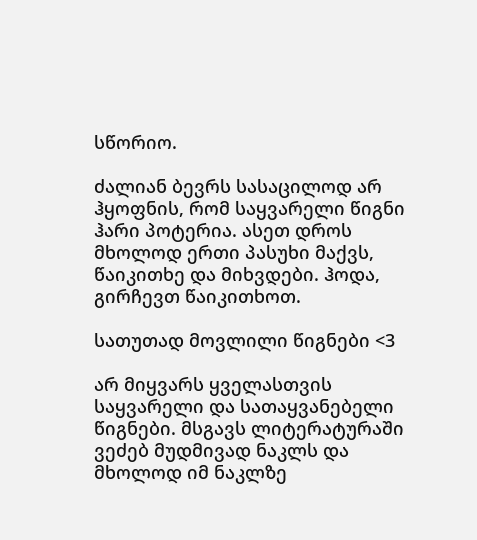სწორიო.

ძალიან ბევრს სასაცილოდ არ ჰყოფნის, რომ საყვარელი წიგნი ჰარი პოტერია. ასეთ დროს მხოლოდ ერთი პასუხი მაქვს, წაიკითხე და მიხვდები. ჰოდა, გირჩევთ წაიკითხოთ.

სათუთად მოვლილი წიგნები <3

არ მიყვარს ყველასთვის საყვარელი და სათაყვანებელი წიგნები. მსგავს ლიტერატურაში ვეძებ მუდმივად ნაკლს და მხოლოდ იმ ნაკლზე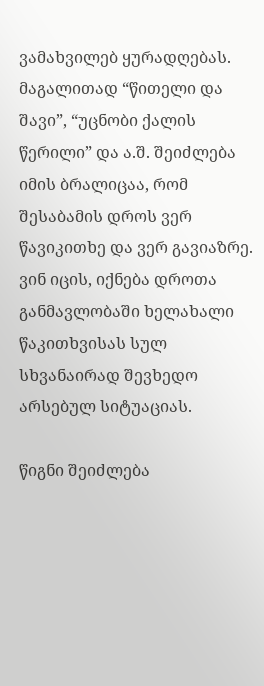ვამახვილებ ყურადღებას. მაგალითად “წითელი და შავი”, “უცნობი ქალის წერილი” და ა.შ. შეიძლება იმის ბრალიცაა, რომ შესაბამის დროს ვერ წავიკითხე და ვერ გავიაზრე. ვინ იცის, იქნება დროთა განმავლობაში ხელახალი წაკითხვისას სულ სხვანაირად შევხედო არსებულ სიტუაციას.

წიგნი შეიძლება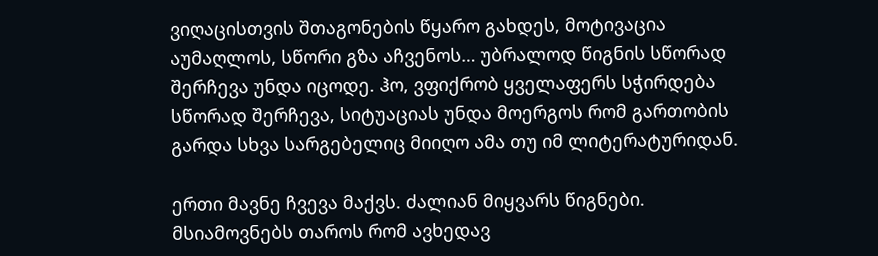ვიღაცისთვის შთაგონების წყარო გახდეს, მოტივაცია აუმაღლოს, სწორი გზა აჩვენოს… უბრალოდ წიგნის სწორად შერჩევა უნდა იცოდე. ჰო, ვფიქრობ ყველაფერს სჭირდება სწორად შერჩევა, სიტუაციას უნდა მოერგოს რომ გართობის გარდა სხვა სარგებელიც მიიღო ამა თუ იმ ლიტერატურიდან.

ერთი მავნე ჩვევა მაქვს. ძალიან მიყვარს წიგნები. მსიამოვნებს თაროს რომ ავხედავ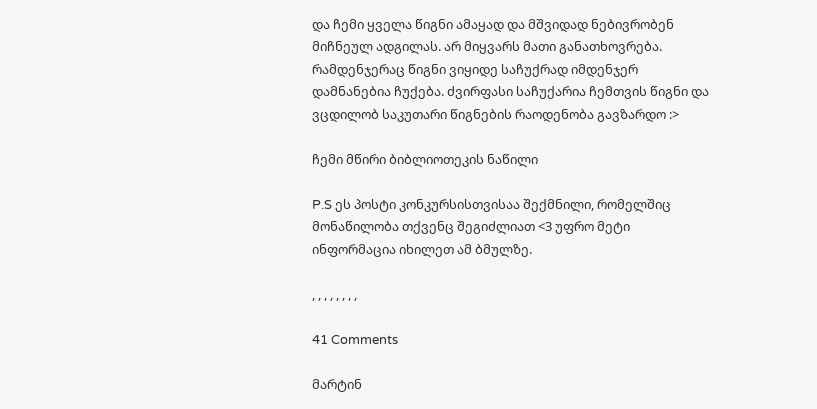და ჩემი ყველა წიგნი ამაყად და მშვიდად ნებივრობენ მიჩნეულ ადგილას. არ მიყვარს მათი განათხოვრება. რამდენჯერაც წიგნი ვიყიდე საჩუქრად იმდენჯერ დამნანებია ჩუქება. ძვირფასი საჩუქარია ჩემთვის წიგნი და ვცდილობ საკუთარი წიგნების რაოდენობა გავზარდო :>

ჩემი მწირი ბიბლიოთეკის ნაწილი

P.S ეს პოსტი კონკურსისთვისაა შექმნილი, რომელშიც მონაწილობა თქვენც შეგიძლიათ <3 უფრო მეტი ინფორმაცია იხილეთ ამ ბმულზე.

, , , , , , , ,

41 Comments

მარტინ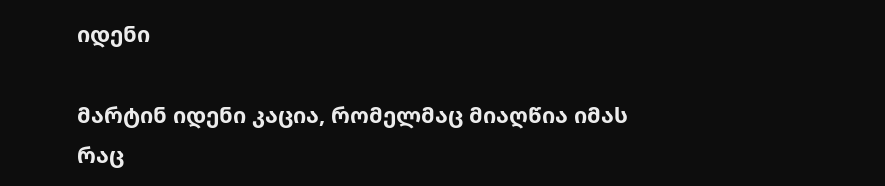იდენი

მარტინ იდენი კაცია, რომელმაც მიაღწია იმას რაც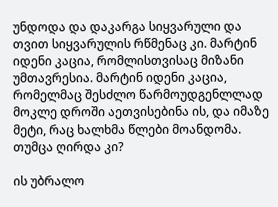უნდოდა და დაკარგა სიყვარული და თვით სიყვარულის რწმენაც კი. მარტინ იდენი კაცია, რომლისთვისაც მიზანი უმთავრესია. მარტინ იდენი კაცია, რომელმაც შესძლო წარმოუდგენლლად მოკლე დროში აეთვისებინა ის, და იმაზე მეტი, რაც ხალხმა წლები მოანდომა. თუმცა ღირდა კი?

ის უბრალო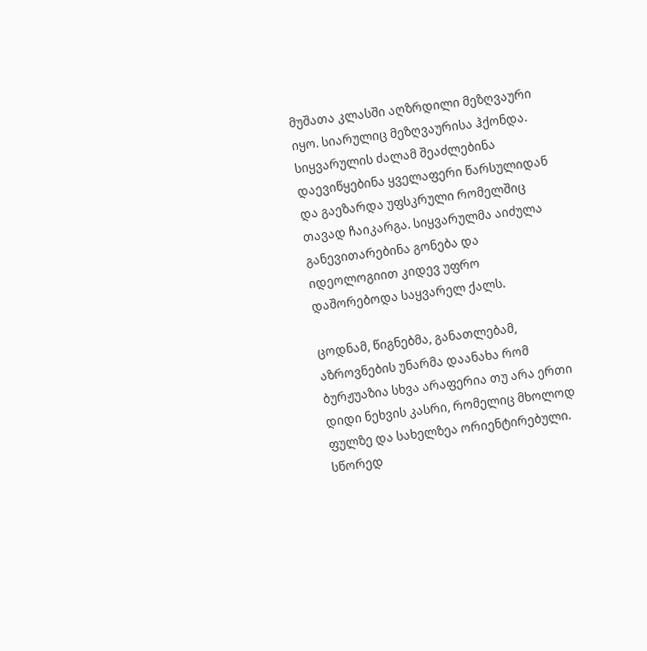მუშათა კლასში აღზრდილი მეზღვაური იყო. სიარულიც მეზღვაურისა ჰქონდა. სიყვარულის ძალამ შეაძლებინა დაევიწყებინა ყველაფერი წარსულიდან და გაეზარდა უფსკრული რომელშიც თავად ჩაიკარგა. სიყვარულმა აიძულა განევითარებინა გონება და იდეოლოგიით კიდევ უფრო დაშორებოდა საყვარელ ქალს.

ცოდნამ, წიგნებმა, განათლებამ, აზროვნების უნარმა დაანახა რომ ბურჟუაზია სხვა არაფერია თუ არა ერთი დიდი ნეხვის კასრი, რომელიც მხოლოდ ფულზე და სახელზეა ორიენტირებული. სწორედ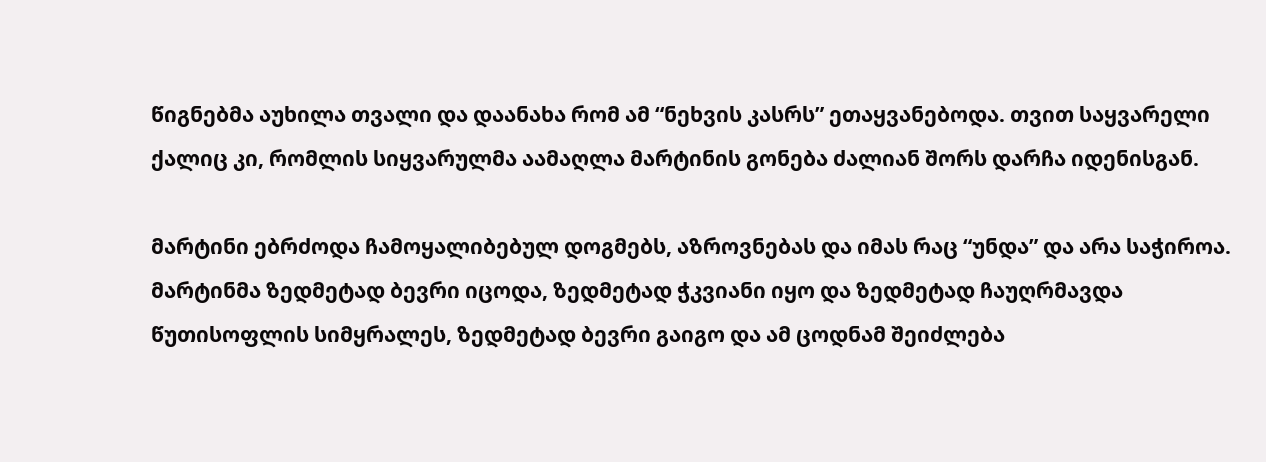წიგნებმა აუხილა თვალი და დაანახა რომ ამ “ნეხვის კასრს” ეთაყვანებოდა. თვით საყვარელი ქალიც კი, რომლის სიყვარულმა აამაღლა მარტინის გონება ძალიან შორს დარჩა იდენისგან.

მარტინი ებრძოდა ჩამოყალიბებულ დოგმებს, აზროვნებას და იმას რაც “უნდა” და არა საჭიროა. მარტინმა ზედმეტად ბევრი იცოდა, ზედმეტად ჭკვიანი იყო და ზედმეტად ჩაუღრმავდა წუთისოფლის სიმყრალეს, ზედმეტად ბევრი გაიგო და ამ ცოდნამ შეიძლება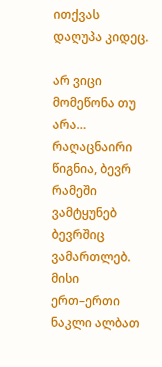ითქვას დაღუპა კიდეც.

არ ვიცი მომეწონა თუ არა… რაღაცნაირი წიგნია, ბევრ რამეში ვამტყუნებ ბევრშიც ვამართლებ. მისი ერთ–ერთი ნაკლი ალბათ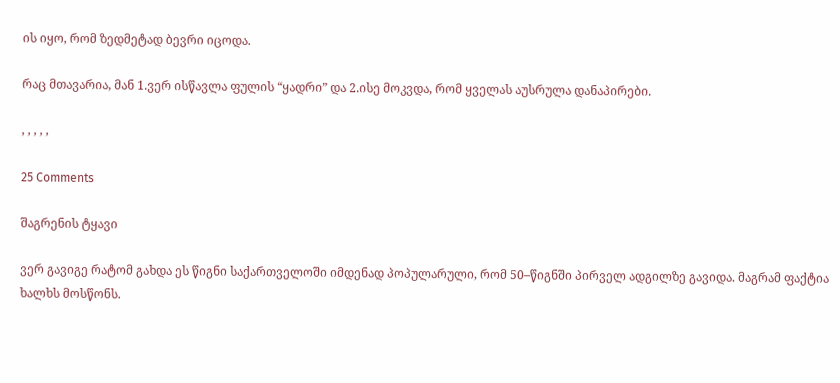ის იყო, რომ ზედმეტად ბევრი იცოდა.

რაც მთავარია, მან 1.ვერ ისწავლა ფულის “ყადრი” და 2.ისე მოკვდა, რომ ყველას აუსრულა დანაპირები.

, , , , ,

25 Comments

შაგრენის ტყავი

ვერ გავიგე რატომ გახდა ეს წიგნი საქართველოში იმდენად პოპულარული, რომ 50–წიგნში პირველ ადგილზე გავიდა. მაგრამ ფაქტია ხალხს მოსწონს.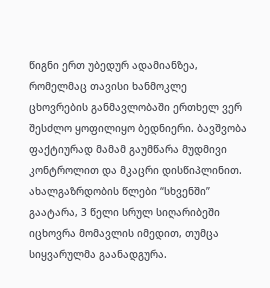წიგნი ერთ უბედურ ადამიანზეა, რომელმაც თავისი ხანმოკლე ცხოვრების განმავლობაში ერთხელ ვერ შესძლო ყოფილიყო ბედნიერი. ბავშვობა ფაქტიურად მამამ გაუმწარა მუდმივი კონტროლით და მკაცრი დისწიპლინით. ახალგაზრდობის წლები “სხვენში” გაატარა, 3 წელი სრულ სიღარიბეში იცხოვრა მომავლის იმედით, თუმცა სიყვარულმა გაანადგურა.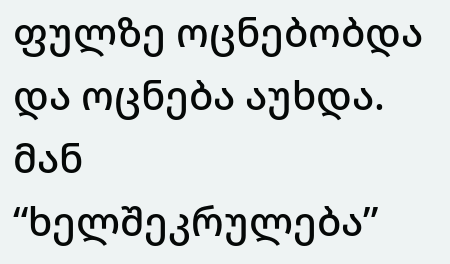ფულზე ოცნებობდა და ოცნება აუხდა. მან “ხელშეკრულება”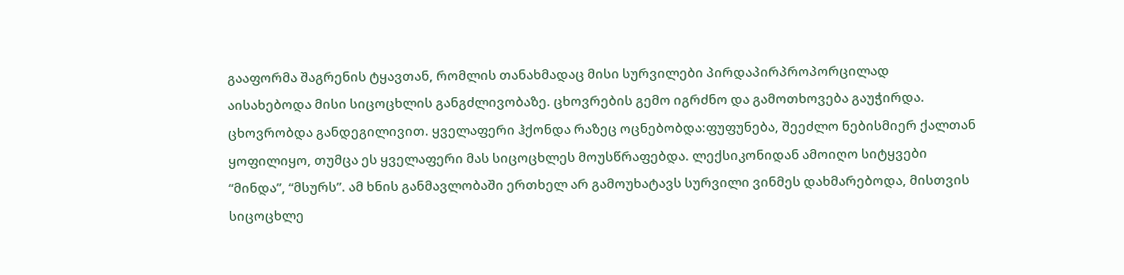გააფორმა შაგრენის ტყავთან, რომლის თანახმადაც მისი სურვილები პირდაპირპროპორცილად აისახებოდა მისი სიცოცხლის განგძლივობაზე. ცხოვრების გემო იგრძნო და გამოთხოვება გაუჭირდა. ცხოვრობდა განდეგილივით. ყველაფერი ჰქონდა რაზეც ოცნებობდა:ფუფუნება, შეეძლო ნებისმიერ ქალთან ყოფილიყო, თუმცა ეს ყველაფერი მას სიცოცხლეს მოუსწრაფებდა. ლექსიკონიდან ამოიღო სიტყვები “მინდა”, “მსურს”. ამ ხნის განმავლობაში ერთხელ არ გამოუხატავს სურვილი ვინმეს დახმარებოდა, მისთვის სიცოცხლე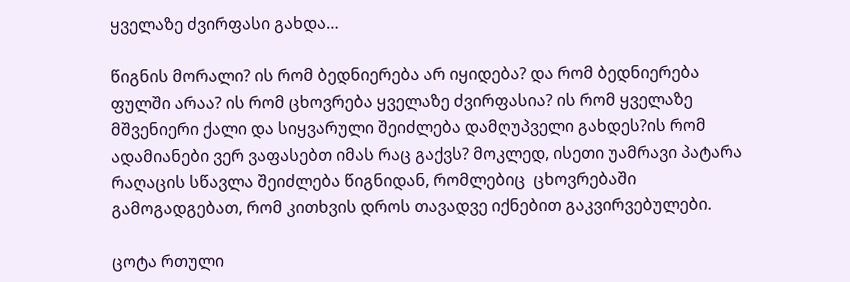ყველაზე ძვირფასი გახდა…

წიგნის მორალი? ის რომ ბედნიერება არ იყიდება? და რომ ბედნიერება ფულში არაა? ის რომ ცხოვრება ყველაზე ძვირფასია? ის რომ ყველაზე მშვენიერი ქალი და სიყვარული შეიძლება დამღუპველი გახდეს?ის რომ ადამიანები ვერ ვაფასებთ იმას რაც გაქვს? მოკლედ, ისეთი უამრავი პატარა რაღაცის სწავლა შეიძლება წიგნიდან, რომლებიც  ცხოვრებაში გამოგადგებათ, რომ კითხვის დროს თავადვე იქნებით გაკვირვებულები.

ცოტა რთული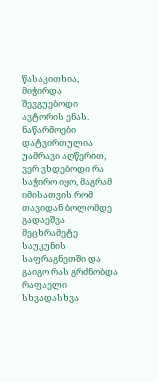წასაკითხია, მიჭირდა შევგუებოდი ავტორის ენას. ნაწარმოები დატვირთულია უამრავი აღწერით, ვერ ვხდებოდი რა საჭირო იყო, მაგრამ იმისათვის რომ თავიდან ბოლომდე გადაეშვა მეცხრამეტე საუკუნის საფრაგნეთში და გაიგო რას გრძნობდა რაფაელი სხვადასხვა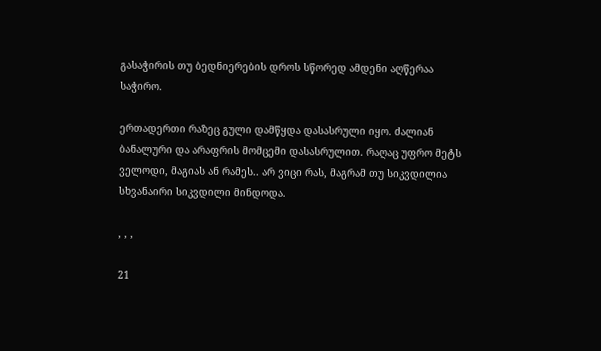გასაჭირის თუ ბედნიერების დროს სწორედ ამდენი აღწერაა საჭირო.

ერთადერთი რაზეც გული დამწყდა დასასრული იყო. ძალიან ბანალური და არაფრის მომცემი დასასრულით. რაღაც უფრო მეტს ველოდი, მაგიას ან რამეს.. არ ვიცი რას, მაგრამ თუ სიკვდილია სხვანაირი სიკვდილი მინდოდა.

, , ,

21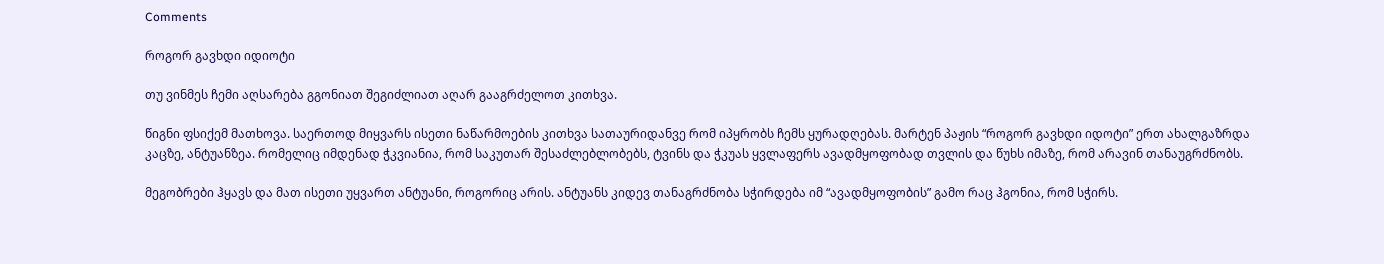Comments

როგორ გავხდი იდიოტი

თუ ვინმეს ჩემი აღსარება გგონიათ შეგიძლიათ აღარ გააგრძელოთ კითხვა.

წიგნი ფსიქემ მათხოვა. საერთოდ მიყვარს ისეთი ნაწარმოების კითხვა სათაურიდანვე რომ იპყრობს ჩემს ყურადღებას. მარტენ პაჟის “როგორ გავხდი იდოტი” ერთ ახალგაზრდა კაცზე, ანტუანზეა. რომელიც იმდენად ჭკვიანია, რომ საკუთარ შესაძლებლობებს, ტვინს და ჭკუას ყვლაფერს ავადმყოფობად თვლის და წუხს იმაზე, რომ არავინ თანაუგრძნობს.

მეგობრები ჰყავს და მათ ისეთი უყვართ ანტუანი, როგორიც არის. ანტუანს კიდევ თანაგრძნობა სჭირდება იმ “ავადმყოფობის” გამო რაც ჰგონია, რომ სჭირს.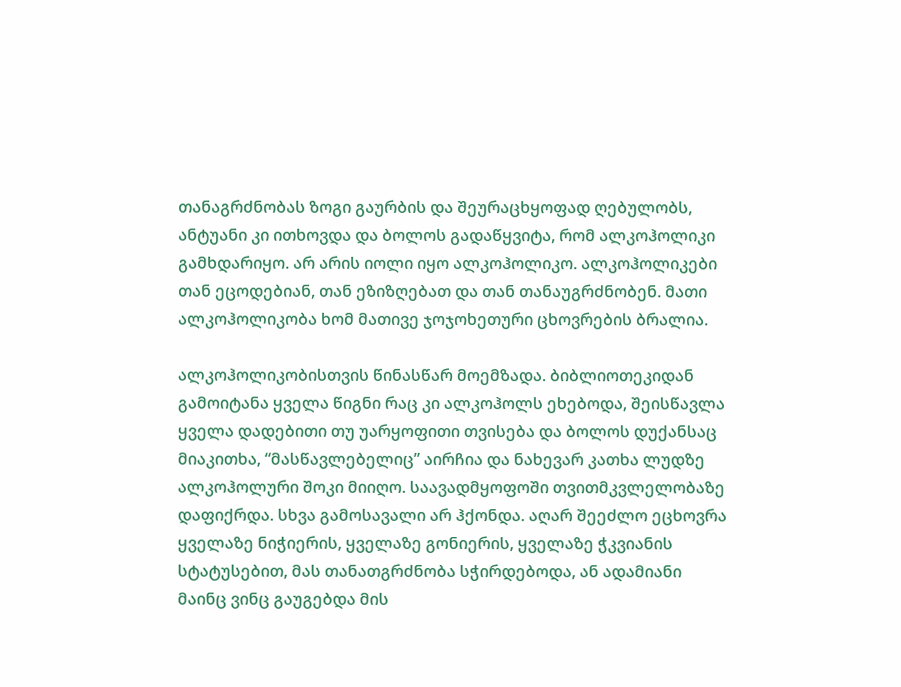თანაგრძნობას ზოგი გაურბის და შეურაცხყოფად ღებულობს, ანტუანი კი ითხოვდა და ბოლოს გადაწყვიტა, რომ ალკოჰოლიკი გამხდარიყო. არ არის იოლი იყო ალკოჰოლიკო. ალკოჰოლიკები თან ეცოდებიან, თან ეზიზღებათ და თან თანაუგრძნობენ. მათი ალკოჰოლიკობა ხომ მათივე ჯოჯოხეთური ცხოვრების ბრალია.

ალკოჰოლიკობისთვის წინასწარ მოემზადა. ბიბლიოთეკიდან გამოიტანა ყველა წიგნი რაც კი ალკოჰოლს ეხებოდა, შეისწავლა ყველა დადებითი თუ უარყოფითი თვისება და ბოლოს დუქანსაც მიაკითხა, “მასწავლებელიც” აირჩია და ნახევარ კათხა ლუდზე ალკოჰოლური შოკი მიიღო. საავადმყოფოში თვითმკვლელობაზე დაფიქრდა. სხვა გამოსავალი არ ჰქონდა. აღარ შეეძლო ეცხოვრა ყველაზე ნიჭიერის, ყველაზე გონიერის, ყველაზე ჭკვიანის სტატუსებით, მას თანათგრძნობა სჭირდებოდა, ან ადამიანი მაინც ვინც გაუგებდა მის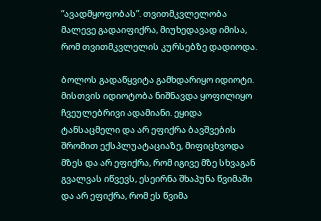“ავადმყოფობას”. თვითმკვლელობა მალევე გადაიფიქრა, მიუხედავად იმისა, რომ თვითმკვლელის კურსებზე დადიოდა.

ბოლოს გადაწყვიტა გამხდარიყო იდიოტი. მისთვის იდიოტობა ნიშნავდა ყოფილიყო ჩვეულებრივი ადამიანი. ეყიდა ტანსაცმელი და არ ეფიქრა ბავშვების შრომით ექსპლუატაციაზე, მიფიცხვოდა მზეს და არ ეფიქრა, რომ იგივე მზე სხვაგან გვალვას იწვევს, ესეირნა შხაპუნა წვიმაში და არ ეფიქრა, რომ ეს წვიმა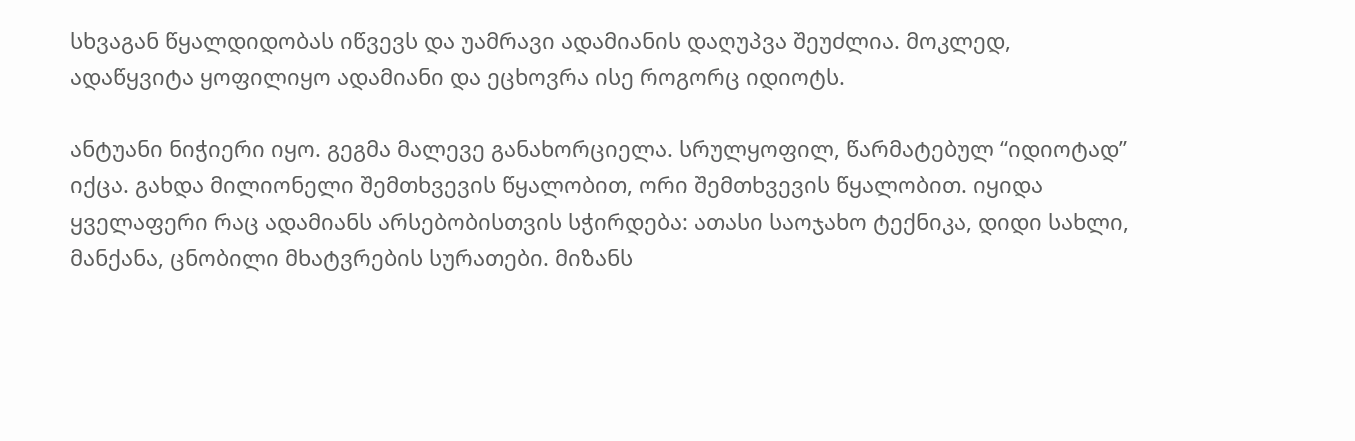სხვაგან წყალდიდობას იწვევს და უამრავი ადამიანის დაღუპვა შეუძლია. მოკლედ, ადაწყვიტა ყოფილიყო ადამიანი და ეცხოვრა ისე როგორც იდიოტს.

ანტუანი ნიჭიერი იყო. გეგმა მალევე განახორციელა. სრულყოფილ, წარმატებულ “იდიოტად” იქცა. გახდა მილიონელი შემთხვევის წყალობით, ორი შემთხვევის წყალობით. იყიდა ყველაფერი რაც ადამიანს არსებობისთვის სჭირდება: ათასი საოჯახო ტექნიკა, დიდი სახლი, მანქანა, ცნობილი მხატვრების სურათები. მიზანს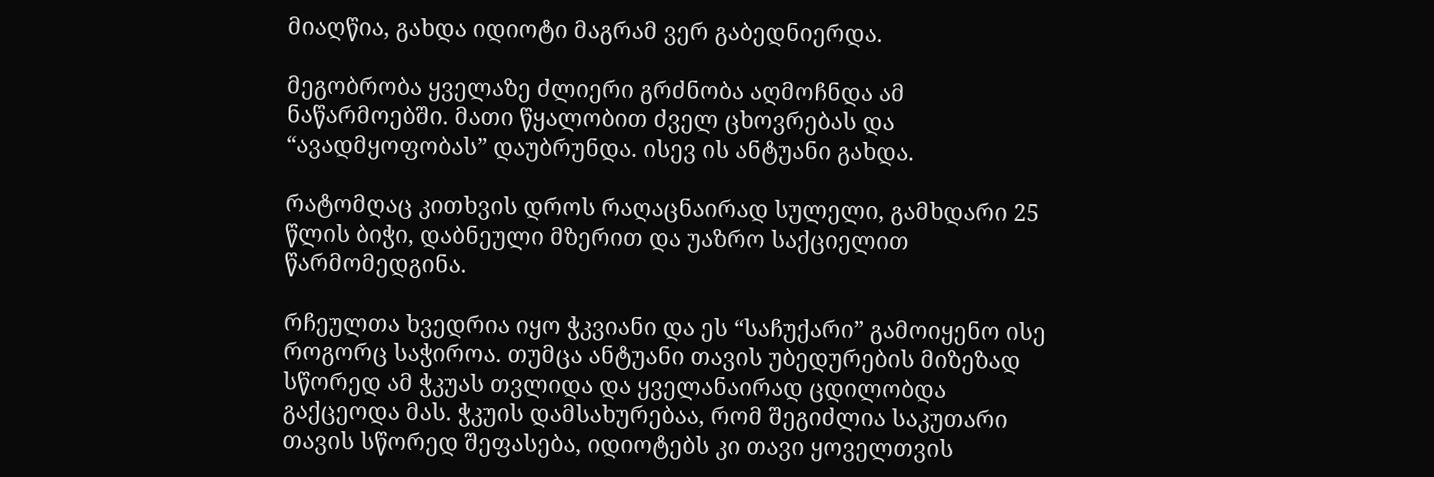მიაღწია, გახდა იდიოტი მაგრამ ვერ გაბედნიერდა.

მეგობრობა ყველაზე ძლიერი გრძნობა აღმოჩნდა ამ ნაწარმოებში. მათი წყალობით ძველ ცხოვრებას და “ავადმყოფობას” დაუბრუნდა. ისევ ის ანტუანი გახდა.

რატომღაც კითხვის დროს რაღაცნაირად სულელი, გამხდარი 25 წლის ბიჭი, დაბნეული მზერით და უაზრო საქციელით წარმომედგინა.

რჩეულთა ხვედრია იყო ჭკვიანი და ეს “საჩუქარი” გამოიყენო ისე როგორც საჭიროა. თუმცა ანტუანი თავის უბედურების მიზეზად სწორედ ამ ჭკუას თვლიდა და ყველანაირად ცდილობდა გაქცეოდა მას. ჭკუის დამსახურებაა, რომ შეგიძლია საკუთარი თავის სწორედ შეფასება, იდიოტებს კი თავი ყოველთვის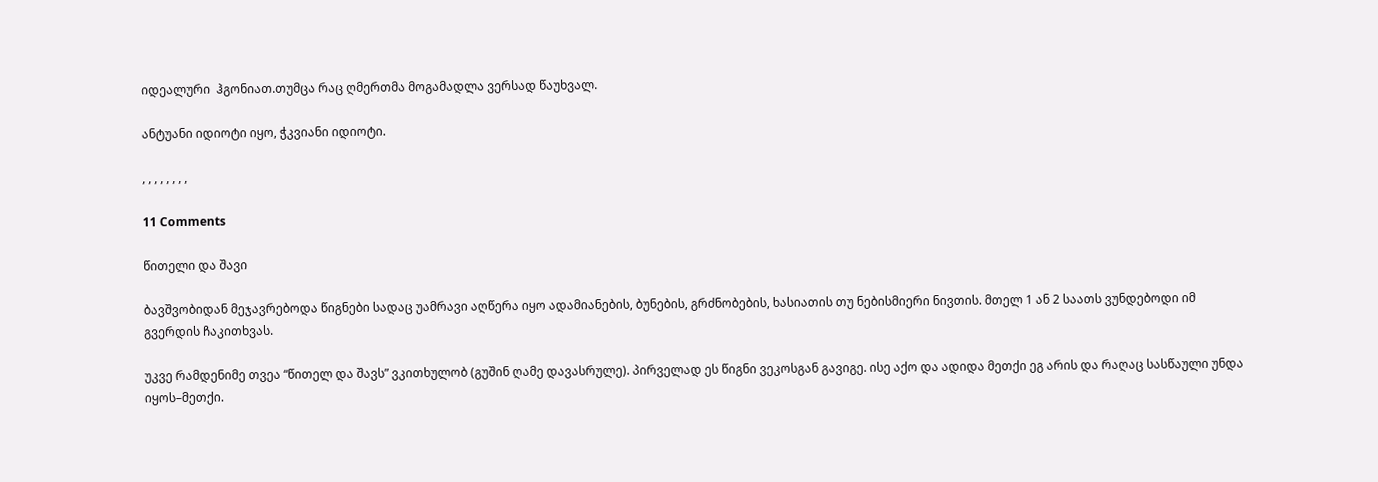იდეალური  ჰგონიათ.თუმცა რაც ღმერთმა მოგამადლა ვერსად წაუხვალ.

ანტუანი იდიოტი იყო, ჭკვიანი იდიოტი.

, , , , , , , ,

11 Comments

წითელი და შავი

ბავშვობიდან მეჯავრებოდა წიგნები სადაც უამრავი აღწერა იყო ადამიანების, ბუნების, გრძნობების, ხასიათის თუ ნებისმიერი ნივთის. მთელ 1 ან 2 საათს ვუნდებოდი იმ გვერდის ჩაკითხვას.

უკვე რამდენიმე თვეა “წითელ და შავს” ვკითხულობ (გუშინ ღამე დავასრულე). პირველად ეს წიგნი ვეკოსგან გავიგე. ისე აქო და ადიდა მეთქი ეგ არის და რაღაც სასწაული უნდა იყოს–მეთქი.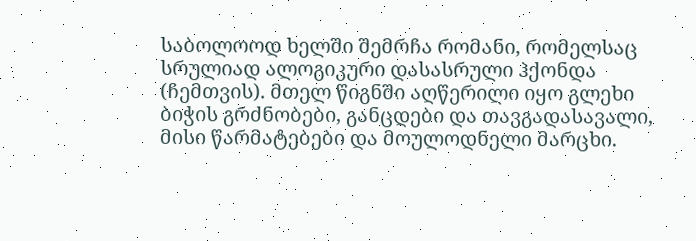საბოლოოდ ხელში შემრჩა რომანი, რომელსაც სრულიად ალოგიკური დასასრული ჰქონდა (ჩემთვის). მთელ წიგნში აღწერილი იყო გლეხი ბიჭის გრძნობები, განცდები და თავგადასავალი, მისი წარმატებები და მოულოდნელი მარცხი.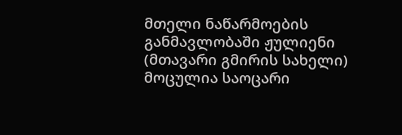მთელი ნაწარმოების განმავლობაში ჟულიენი (მთავარი გმირის სახელი) მოცულია საოცარი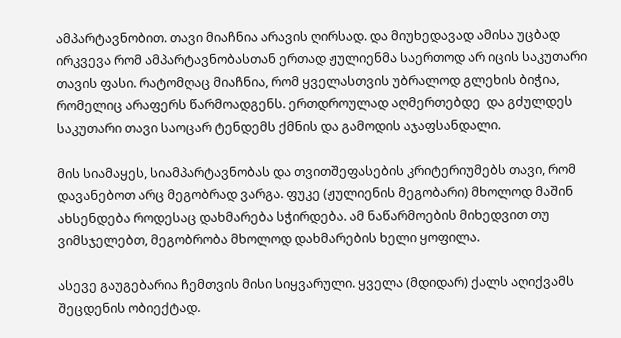ამპარტავნობით. თავი მიაჩნია არავის ღირსად. და მიუხედავად ამისა უცბად ირკვევა რომ ამპარტავნობასთან ერთად ჟულიენმა საერთოდ არ იცის საკუთარი თავის ფასი. რატომღაც მიაჩნია, რომ ყველასთვის უბრალოდ გლეხის ბიჭია, რომელიც არაფერს წარმოადგენს. ერთდროულად აღმერთებდე  და გძულდეს საკუთარი თავი საოცარ ტენდემს ქმნის და გამოდის აჯაფსანდალი.

მის სიამაყეს, სიამპარტავნობას და თვითშეფასების კრიტერიუმებს თავი, რომ დავანებოთ არც მეგობრად ვარგა. ფუკე (ჟულიენის მეგობარი) მხოლოდ მაშინ ახსენდება როდესაც დახმარება სჭირდება. ამ ნაწარმოების მიხედვით თუ ვიმსჯელებთ, მეგობრობა მხოლოდ დახმარების ხელი ყოფილა.

ასევე გაუგებარია ჩემთვის მისი სიყვარული. ყველა (მდიდარ) ქალს აღიქვამს შეცდენის ობიექტად.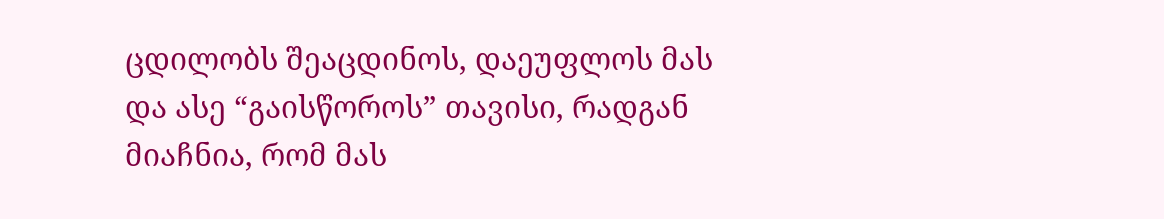ცდილობს შეაცდინოს, დაეუფლოს მას და ასე “გაისწოროს” თავისი, რადგან მიაჩნია, რომ მას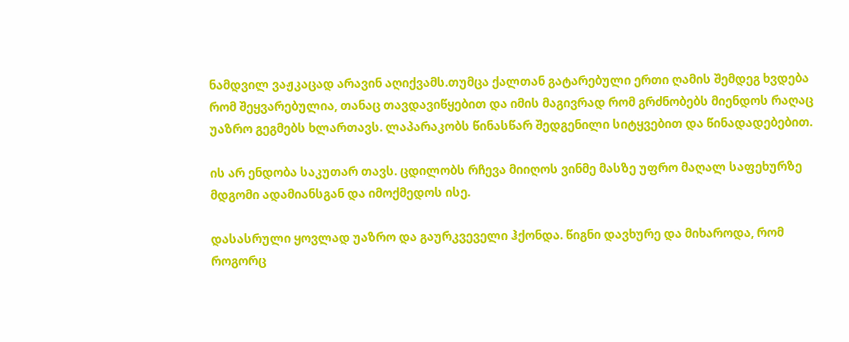ნამდვილ ვაჟკაცად არავინ აღიქვამს.თუმცა ქალთან გატარებული ერთი ღამის შემდეგ ხვდება რომ შეყვარებულია, თანაც თავდავიწყებით და იმის მაგივრად რომ გრძნობებს მიენდოს რაღაც უაზრო გეგმებს ხლართავს. ლაპარაკობს წინასწარ შედგენილი სიტყვებით და წინადადებებით.

ის არ ენდობა საკუთარ თავს. ცდილობს რჩევა მიიღოს ვინმე მასზე უფრო მაღალ საფეხურზე მდგომი ადამიანსგან და იმოქმედოს ისე.

დასასრული ყოვლად უაზრო და გაურკვეველი ჰქონდა. წიგნი დავხურე და მიხაროდა, რომ როგორც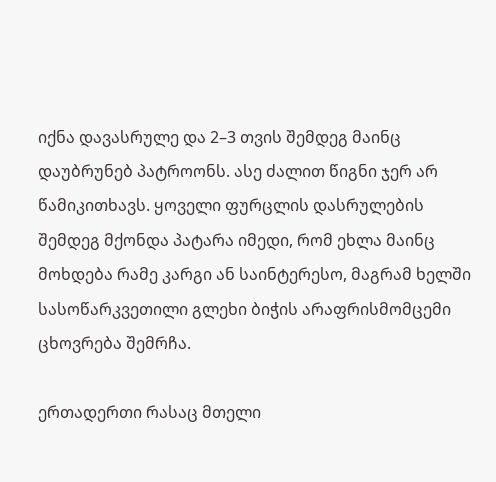იქნა დავასრულე და 2–3 თვის შემდეგ მაინც დაუბრუნებ პატროონს. ასე ძალით წიგნი ჯერ არ წამიკითხავს. ყოველი ფურცლის დასრულების შემდეგ მქონდა პატარა იმედი, რომ ეხლა მაინც მოხდება რამე კარგი ან საინტერესო, მაგრამ ხელში სასოწარკვეთილი გლეხი ბიჭის არაფრისმომცემი ცხოვრება შემრჩა.

ერთადერთი რასაც მთელი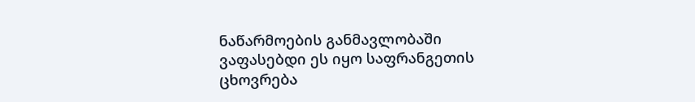ნაწარმოების განმავლობაში ვაფასებდი ეს იყო საფრანგეთის ცხოვრება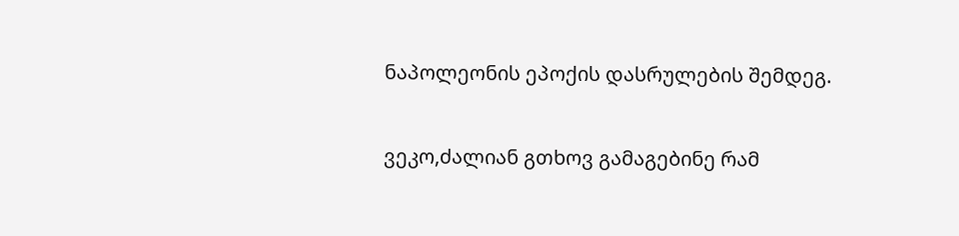ნაპოლეონის ეპოქის დასრულების შემდეგ.

ვეკო,ძალიან გთხოვ გამაგებინე რამ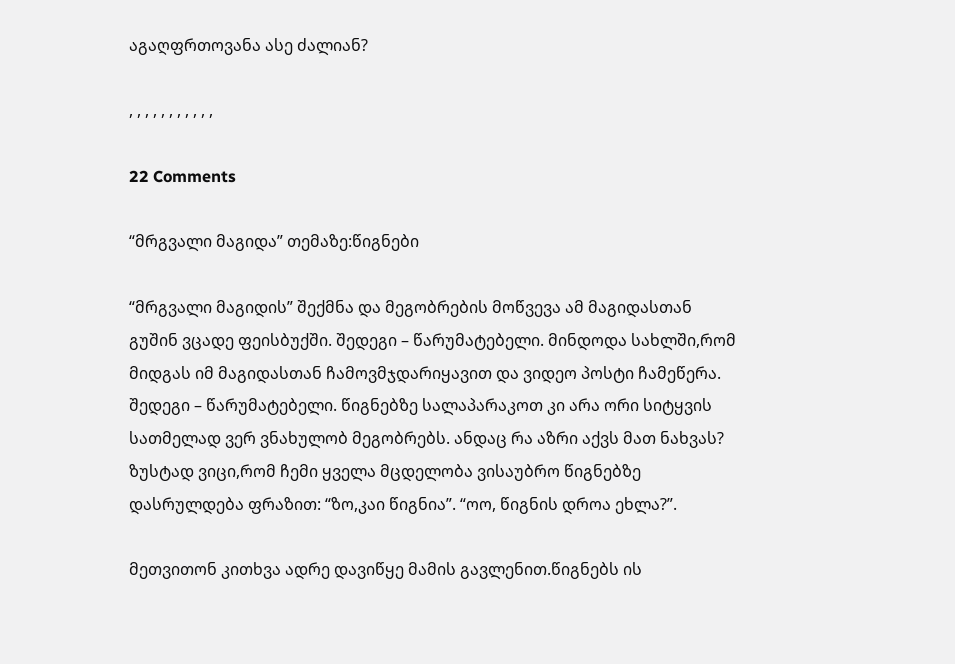აგაღფრთოვანა ასე ძალიან?

, , , , , , , , , , ,

22 Comments

“მრგვალი მაგიდა” თემაზე:წიგნები

“მრგვალი მაგიდის” შექმნა და მეგობრების მოწვევა ამ მაგიდასთან გუშინ ვცადე ფეისბუქში. შედეგი – წარუმატებელი. მინდოდა სახლში,რომ მიდგას იმ მაგიდასთან ჩამოვმჯდარიყავით და ვიდეო პოსტი ჩამეწერა. შედეგი – წარუმატებელი. წიგნებზე სალაპარაკოთ კი არა ორი სიტყვის სათმელად ვერ ვნახულობ მეგობრებს. ანდაც რა აზრი აქვს მათ ნახვას? ზუსტად ვიცი,რომ ჩემი ყველა მცდელობა ვისაუბრო წიგნებზე დასრულდება ფრაზით: “ზო,კაი წიგნია”. “ოო, წიგნის დროა ეხლა?”.

მეთვითონ კითხვა ადრე დავიწყე მამის გავლენით.წიგნებს ის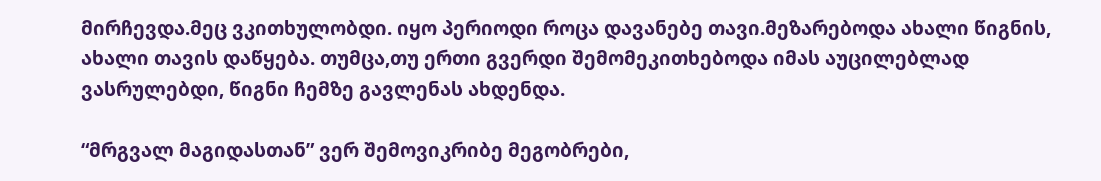მირჩევდა.მეც ვკითხულობდი. იყო პერიოდი როცა დავანებე თავი.მეზარებოდა ახალი წიგნის, ახალი თავის დაწყება. თუმცა,თუ ერთი გვერდი შემომეკითხებოდა იმას აუცილებლად ვასრულებდი, წიგნი ჩემზე გავლენას ახდენდა.

“მრგვალ მაგიდასთან” ვერ შემოვიკრიბე მეგობრები,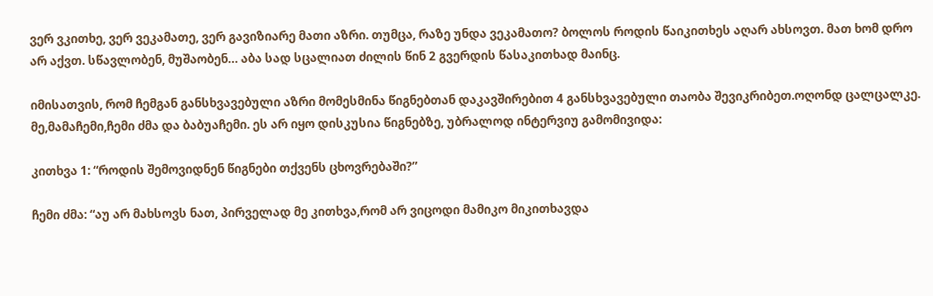ვერ ვკითხე, ვერ ვეკამათე, ვერ გავიზიარე მათი აზრი. თუმცა, რაზე უნდა ვეკამათო? ბოლოს როდის წაიკითხეს აღარ ახსოვთ. მათ ხომ დრო არ აქვთ. სწავლობენ, მუშაობენ… აბა სად სცალიათ ძილის წინ 2 გვერდის წასაკითხად მაინც.

იმისათვის, რომ ჩემგან განსხვავებული აზრი მომესმინა წიგნებთან დაკავშირებით 4 განსხვავებული თაობა შევიკრიბეთ.ოღონდ ცალცალკე. მე,მამაჩემი,ჩემი ძმა და ბაბუაჩემი. ეს არ იყო დისკუსია წიგნებზე, უბრალოდ ინტერვიუ გამომივიდა:

კითხვა 1: “როდის შემოვიდნენ წიგნები თქვენს ცხოვრებაში?”

ჩემი ძმა: “აუ არ მახსოვს ნათ, პირველად მე კითხვა,რომ არ ვიცოდი მამიკო მიკითხავდა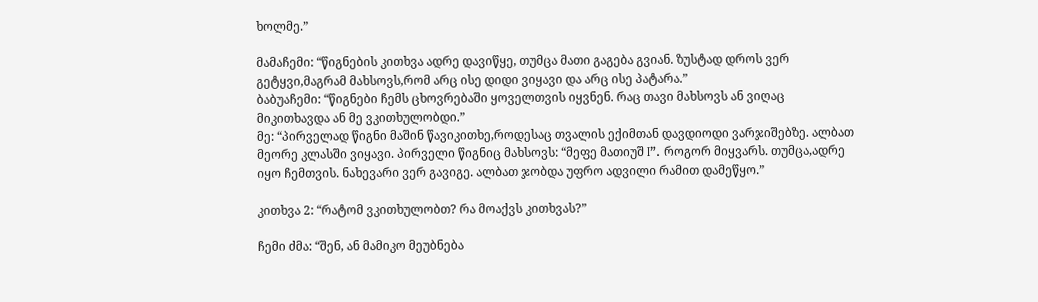ხოლმე.”

მამაჩემი: “წიგნების კითხვა ადრე დავიწყე, თუმცა მათი გაგება გვიან. ზუსტად დროს ვერ გეტყვი,მაგრამ მახსოვს,რომ არც ისე დიდი ვიყავი და არც ისე პატარა.”
ბაბუაჩემი: “წიგნები ჩემს ცხოვრებაში ყოველთვის იყვნენ. რაც თავი მახსოვს ან ვიღაც მიკითხავდა ან მე ვკითხულობდი.”
მე: “პირველად წიგნი მაშინ წავიკითხე,როდესაც თვალის ექიმთან დავდიოდი ვარჯიშებზე. ალბათ მეორე კლასში ვიყავი. პირველი წიგნიც მახსოვს: “მეფე მათიუშ I”. როგორ მიყვარს. თუმცა,ადრე იყო ჩემთვის. ნახევარი ვერ გავიგე. ალბათ ჯობდა უფრო ადვილი რამით დამეწყო.”

კითხვა 2: “რატომ ვკითხულობთ? რა მოაქვს კითხვას?”

ჩემი ძმა: “შენ, ან მამიკო მეუბნება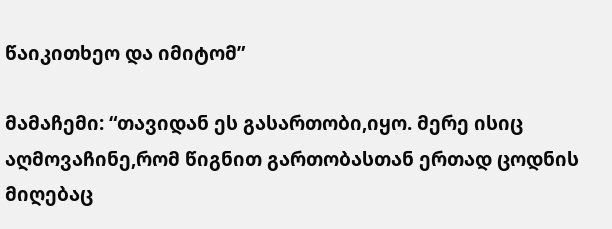წაიკითხეო და იმიტომ”

მამაჩემი: “თავიდან ეს გასართობი,იყო. მერე ისიც აღმოვაჩინე,რომ წიგნით გართობასთან ერთად ცოდნის მიღებაც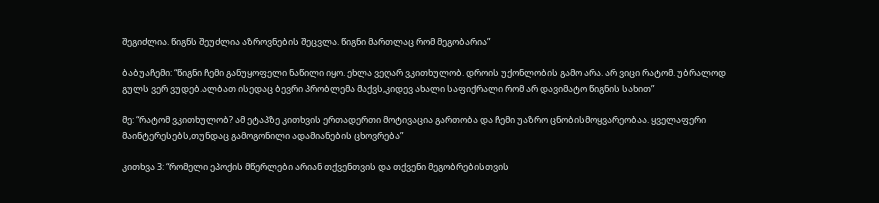შეგიძლია. წიგნს შეუძლია აზროვნების შეცვლა. წიგნი მართლაც რომ მეგობარია”

ბაბუაჩემი: “წიგნი ჩემი განუყოფელი ნაწილი იყო. ეხლა ვეღარ ვკითხულობ. დროის უქონლობის გამო არა. არ ვიცი რატომ. უბრალოდ გულს ვერ ვუდებ.ალბათ ისედაც ბევრი პრობლემა მაქვს,კიდევ ახალი საფიქრალი რომ არ დავიმატო წიგნის სახით”

მე: “რატომ ვკითხულობ? ამ ეტაპზე კითხვის ერთადერთი მოტივაცია გართობა და ჩემი უაზრო ცნობისმოყვარეობაა. ყველაფერი მაინტერესებს,თუნდაც გამოგონილი ადამიანების ცხოვრება”

კითხვა 3: “რომელი ეპოქის მწერლები არიან თქვენთვის და თქვენი მეგობრებისთვის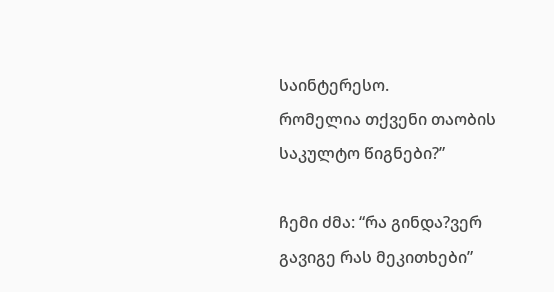საინტერესო.
რომელია თქვენი თაობის საკულტო წიგნები?”

ჩემი ძმა: “რა გინდა?ვერ გავიგე რას მეკითხები”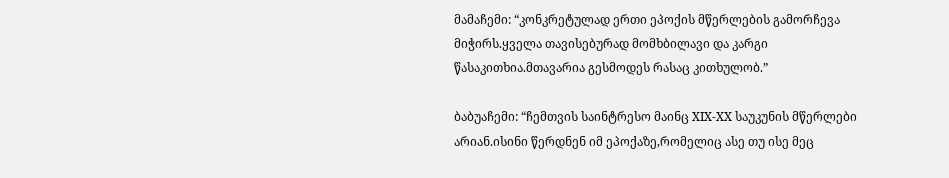მამაჩემი: “კონკრეტულად ერთი ეპოქის მწერლების გამორჩევა მიჭირს.ყველა თავისებურად მომხბილავი და კარგი წასაკითხია.მთავარია გესმოდეს რასაც კითხულობ.”

ბაბუაჩემი: “ჩემთვის საინტრესო მაინც XIX-XX საუკუნის მწერლები არიან.ისინი წერდნენ იმ ეპოქაზე,რომელიც ასე თუ ისე მეც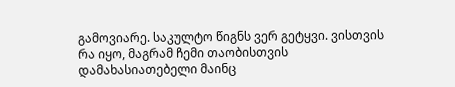გამოვიარე. საკულტო წიგნს ვერ გეტყვი. ვისთვის რა იყო, მაგრამ ჩემი თაობისთვის დამახასიათებელი მაინც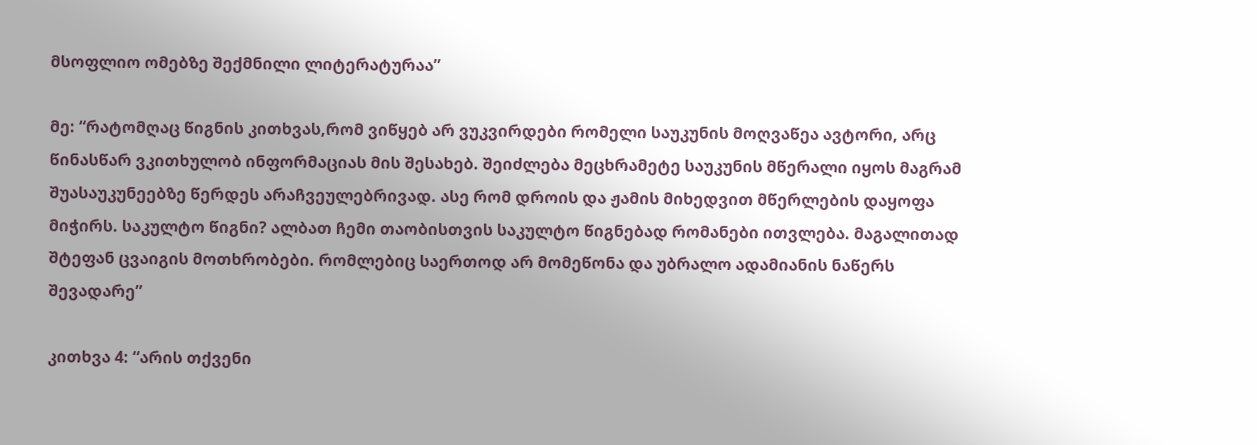მსოფლიო ომებზე შექმნილი ლიტერატურაა”

მე: “რატომღაც წიგნის კითხვას,რომ ვიწყებ არ ვუკვირდები რომელი საუკუნის მოღვაწეა ავტორი, არც წინასწარ ვკითხულობ ინფორმაციას მის შესახებ. შეიძლება მეცხრამეტე საუკუნის მწერალი იყოს მაგრამ შუასაუკუნეებზე წერდეს არაჩვეულებრივად. ასე რომ დროის და ჟამის მიხედვით მწერლების დაყოფა მიჭირს. საკულტო წიგნი? ალბათ ჩემი თაობისთვის საკულტო წიგნებად რომანები ითვლება. მაგალითად შტეფან ცვაიგის მოთხრობები. რომლებიც საერთოდ არ მომეწონა და უბრალო ადამიანის ნაწერს შევადარე”

კითხვა 4: “არის თქვენი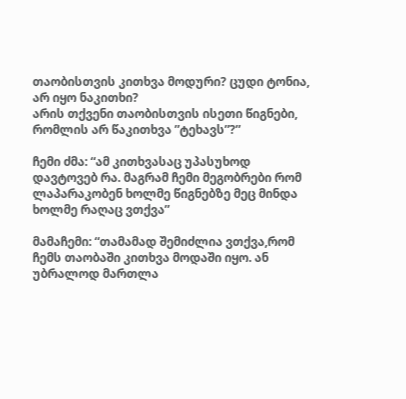თაობისთვის კითხვა მოდური? ცუდი ტონია, არ იყო ნაკითხი?
არის თქვენი თაობისთვის ისეთი წიგნები, რომლის არ წაკითხვა ”ტეხავს”?”

ჩემი ძმა: “ამ კითხვასაც უპასუხოდ დავტოვებ რა. მაგრამ ჩემი მეგობრები რომ ლაპარაკობენ ხოლმე წიგნებზე მეც მინდა ხოლმე რაღაც ვთქვა”

მამაჩემი: “თამამად შემიძლია ვთქვა,რომ ჩემს თაობაში კითხვა მოდაში იყო. ან უბრალოდ მართლა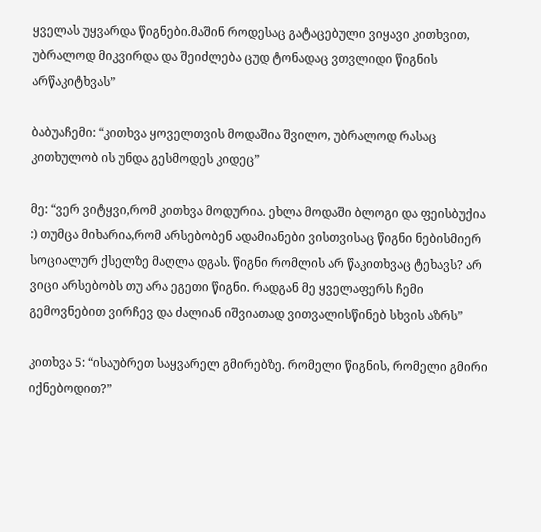ყველას უყვარდა წიგნები.მაშინ როდესაც გატაცებული ვიყავი კითხვით, უბრალოდ მიკვირდა და შეიძლება ცუდ ტონადაც ვთვლიდი წიგნის არწაკიტხვას”

ბაბუაჩემი: “კითხვა ყოველთვის მოდაშია შვილო, უბრალოდ რასაც კითხულობ ის უნდა გესმოდეს კიდეც”

მე: “ვერ ვიტყვი,რომ კითხვა მოდურია. ეხლა მოდაში ბლოგი და ფეისბუქია :) თუმცა მიხარია,რომ არსებობენ ადამიანები ვისთვისაც წიგნი ნებისმიერ სოციალურ ქსელზე მაღლა დგას. წიგნი რომლის არ წაკითხვაც ტეხავს? არ ვიცი არსებობს თუ არა ეგეთი წიგნი. რადგან მე ყველაფერს ჩემი გემოვნებით ვირჩევ და ძალიან იშვიათად ვითვალისწინებ სხვის აზრს”

კითხვა 5: “ისაუბრეთ საყვარელ გმირებზე. რომელი წიგნის, რომელი გმირი იქნებოდით?”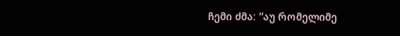ჩემი ძმა: “აუ რომელიმე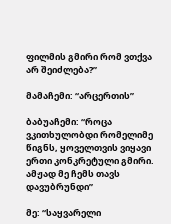ფილმის გმირი რომ ვთქვა არ შეიძლება?”

მამაჩემი: “არცერთის”

ბაბუაჩემი: “როცა ვკითხულობდი რომელიმე წიგნს, ყოველთვის ვიყავი ერთი კონკრეტული გმირი. ამჟად მე ჩემს თავს დავუბრუნდი”

მე: “საყვარელი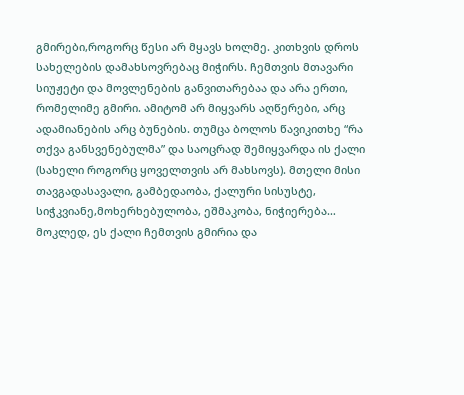გმირები,როგორც წესი არ მყავს ხოლმე. კითხვის დროს სახელების დამახსოვრებაც მიჭირს. ჩემთვის მთავარი სიუჟეტი და მოვლენების განვითარებაა და არა ერთი, რომელიმე გმირი. ამიტომ არ მიყვარს აღწერები, არც ადამიანების არც ბუნების. თუმცა ბოლოს წავიკითხე “რა თქვა განსვენებულმა” და საოცრად შემიყვარდა ის ქალი (სახელი როგორც ყოველთვის არ მახსოვს). მთელი მისი თავგადასავალი, გამბედაობა, ქალური სისუსტე, სიჭკვიანე,მოხერხებულობა, ეშმაკობა, ნიჭიერება… მოკლედ, ეს ქალი ჩემთვის გმირია და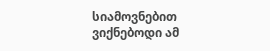სიამოვნებით ვიქნებოდი ამ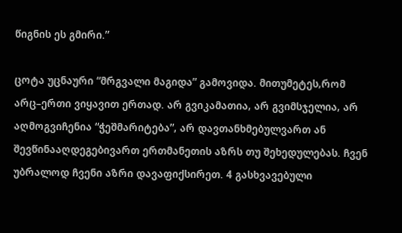წიგნის ეს გმირი.”

ცოტა უცნაური “მრგვალი მაგიდა” გამოვიდა. მითუმეტეს,რომ არც–ერთი ვიყავით ერთად. არ გვიკამათია, არ გვიმსჯელია, არ აღმოგვიჩენია “ჭეშმარიტება”, არ დავთანხმებულვართ ან შევწინააღდეგებივართ ერთმანეთის აზრს თუ შეხედულებას. ჩვენ უბრალოდ ჩვენი აზრი დავაფიქსირეთ. 4 გასხვავებული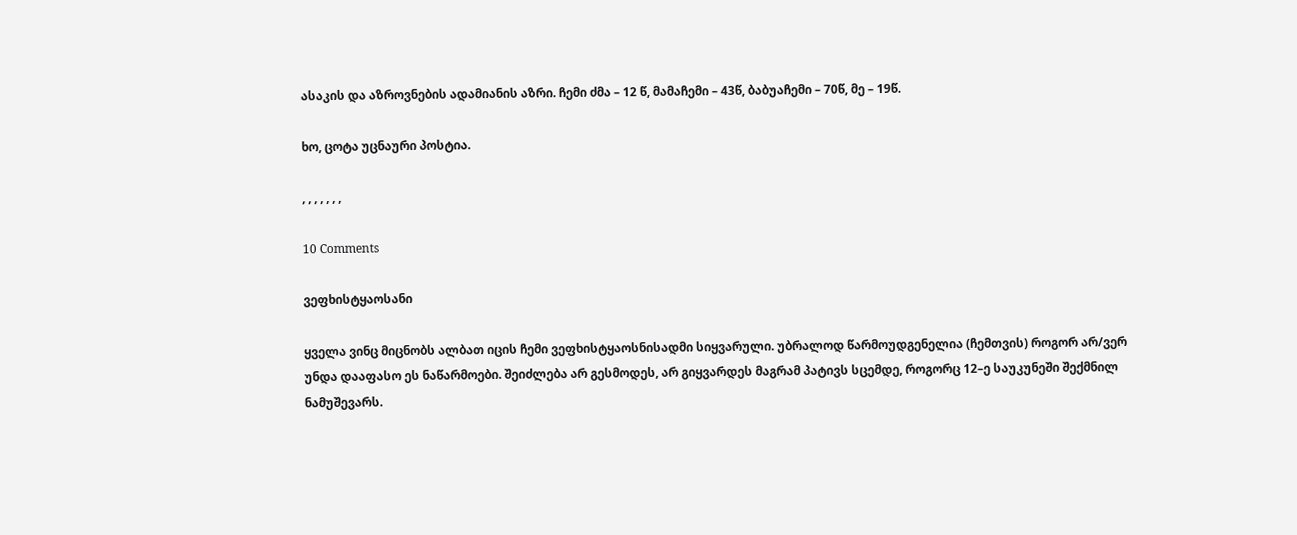ასაკის და აზროვნების ადამიანის აზრი. ჩემი ძმა – 12 წ, მამაჩემი – 43წ, ბაბუაჩემი – 70წ, მე – 19წ.

ხო, ცოტა უცნაური პოსტია.

, , , , , , ,

10 Comments

ვეფხისტყაოსანი

ყველა ვინც მიცნობს ალბათ იცის ჩემი ვეფხისტყაოსნისადმი სიყვარული. უბრალოდ წარმოუდგენელია (ჩემთვის) როგორ არ/ვერ უნდა დააფასო ეს ნაწარმოები. შეიძლება არ გესმოდეს, არ გიყვარდეს მაგრამ პატივს სცემდე, როგორც 12–ე საუკუნეში შექმნილ ნამუშევარს.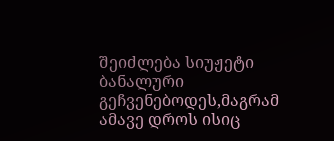შეიძლება სიუჟეტი ბანალური გეჩვენებოდეს,მაგრამ ამავე დროს ისიც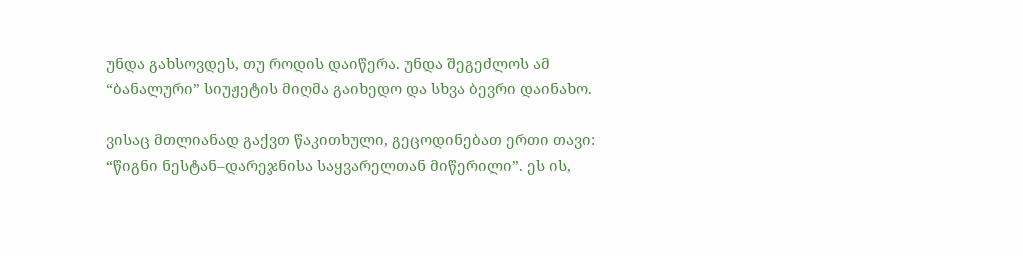უნდა გახსოვდეს, თუ როდის დაიწერა. უნდა შეგეძლოს ამ “ბანალური” სიუჟეტის მიღმა გაიხედო და სხვა ბევრი დაინახო.

ვისაც მთლიანად გაქვთ წაკითხული, გეცოდინებათ ერთი თავი: “წიგნი ნესტან–დარეჯნისა საყვარელთან მიწერილი”. ეს ის,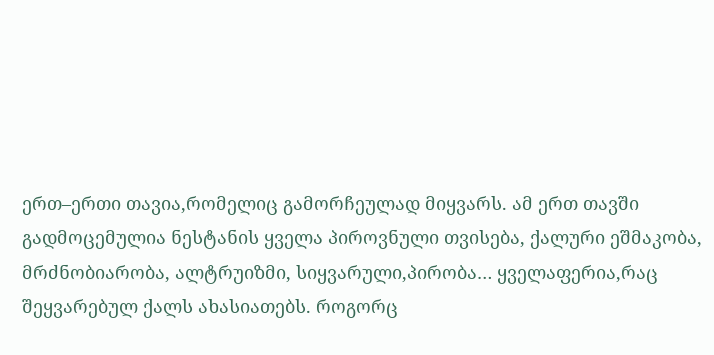ერთ–ერთი თავია,რომელიც გამორჩეულად მიყვარს. ამ ერთ თავში გადმოცემულია ნესტანის ყველა პიროვნული თვისება, ქალური ეშმაკობა, მრძნობიარობა, ალტრუიზმი, სიყვარული,პირობა… ყველაფერია,რაც შეყვარებულ ქალს ახასიათებს. როგორც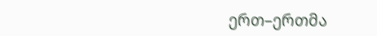ერთ–ერთმა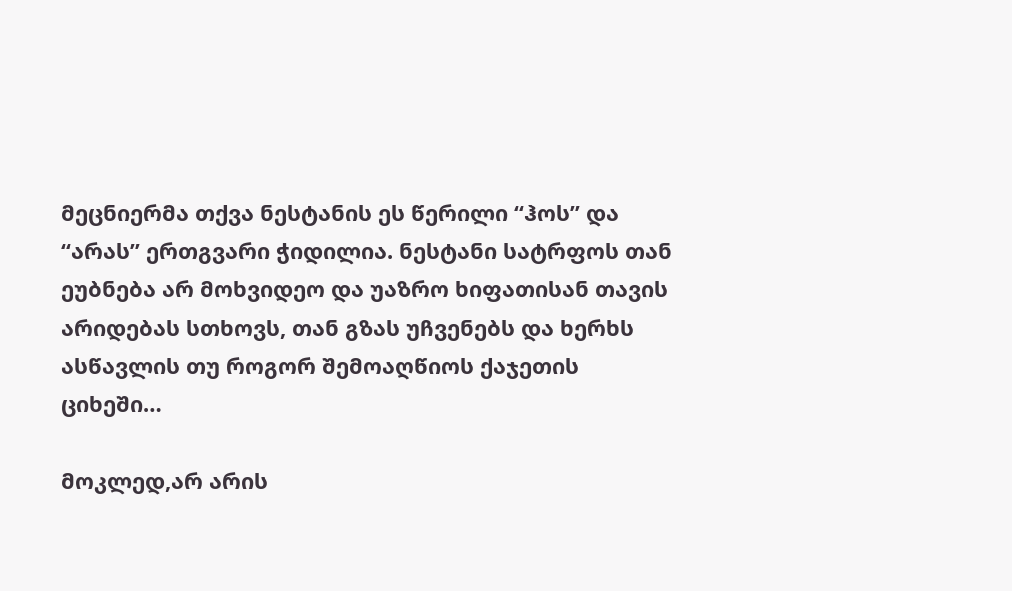მეცნიერმა თქვა ნესტანის ეს წერილი “ჰოს” და “არას” ერთგვარი ჭიდილია. ნესტანი სატრფოს თან ეუბნება არ მოხვიდეო და უაზრო ხიფათისან თავის არიდებას სთხოვს, თან გზას უჩვენებს და ხერხს ასწავლის თუ როგორ შემოაღწიოს ქაჯეთის ციხეში…

მოკლედ,არ არის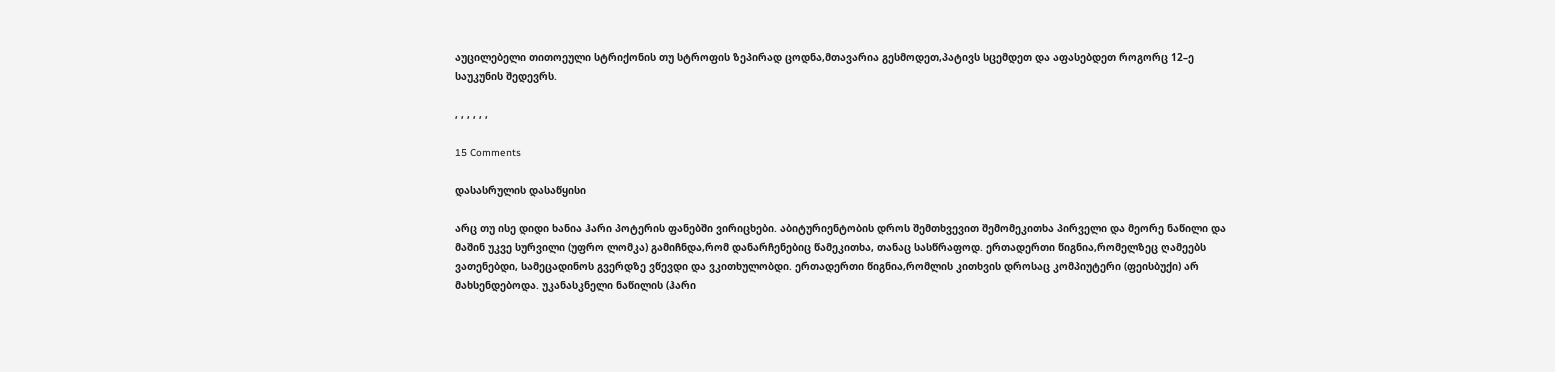აუცილებელი თითოეული სტრიქონის თუ სტროფის ზეპირად ცოდნა,მთავარია გესმოდეთ,პატივს სცემდეთ და აფასებდეთ როგორც 12–ე საუკუნის შედევრს.

, , , , , ,

15 Comments

დასასრულის დასაწყისი

არც თუ ისე დიდი ხანია ჰარი პოტერის ფანებში ვირიცხები. აბიტურიენტობის დროს შემთხვევით შემომეკითხა პირველი და მეორე ნაწილი და მაშინ უკვე სურვილი (უფრო ლომკა) გამიჩნდა,რომ დანარჩენებიც წამეკითხა, თანაც სასწრაფოდ. ერთადერთი წიგნია,რომელზეც ღამეებს ვათენებდი, სამეცადინოს გვერდზე ვწევდი და ვკითხულობდი. ერთადერთი წიგნია,რომლის კითხვის დროსაც კომპიუტერი (ფეისბუქი) არ მახსენდებოდა. უკანასკნელი ნაწილის (ჰარი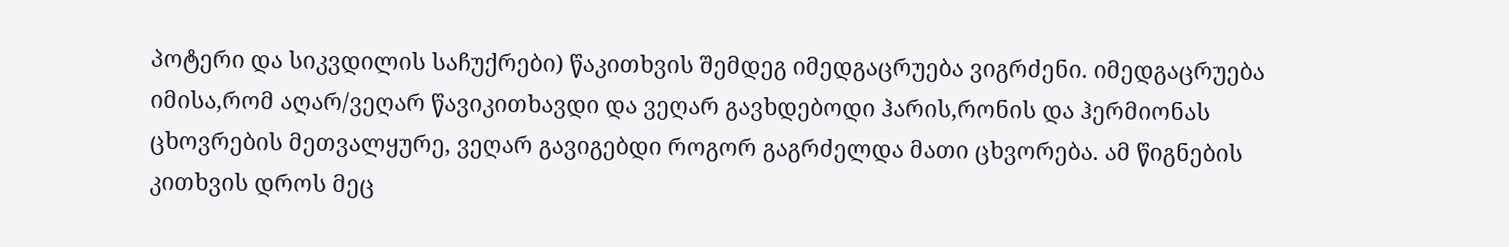პოტერი და სიკვდილის საჩუქრები) წაკითხვის შემდეგ იმედგაცრუება ვიგრძენი. იმედგაცრუება იმისა,რომ აღარ/ვეღარ წავიკითხავდი და ვეღარ გავხდებოდი ჰარის,რონის და ჰერმიონას ცხოვრების მეთვალყურე, ვეღარ გავიგებდი როგორ გაგრძელდა მათი ცხვორება. ამ წიგნების კითხვის დროს მეც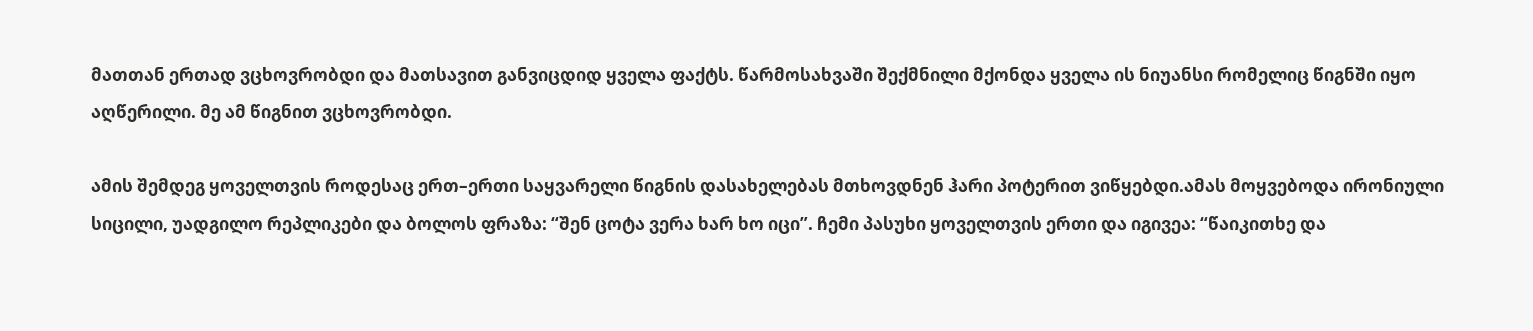მათთან ერთად ვცხოვრობდი და მათსავით განვიცდიდ ყველა ფაქტს. წარმოსახვაში შექმნილი მქონდა ყველა ის ნიუანსი რომელიც წიგნში იყო აღწერილი. მე ამ წიგნით ვცხოვრობდი.

ამის შემდეგ ყოველთვის როდესაც ერთ–ერთი საყვარელი წიგნის დასახელებას მთხოვდნენ ჰარი პოტერით ვიწყებდი.ამას მოყვებოდა ირონიული სიცილი, უადგილო რეპლიკები და ბოლოს ფრაზა: “შენ ცოტა ვერა ხარ ხო იცი”. ჩემი პასუხი ყოველთვის ერთი და იგივეა: “წაიკითხე და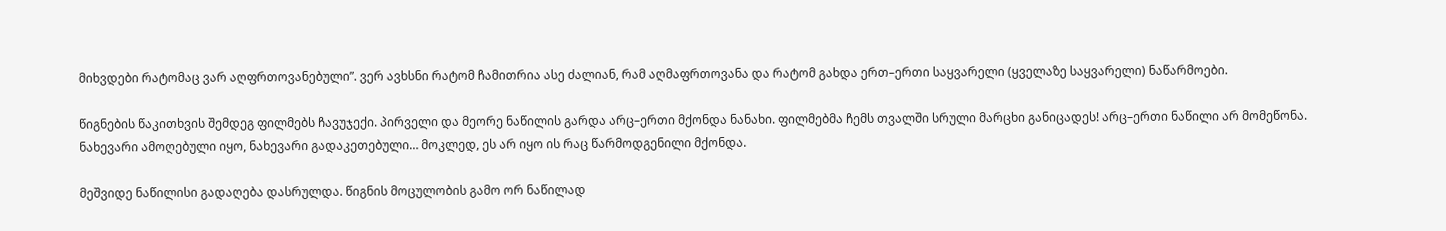მიხვდები რატომაც ვარ აღფრთოვანებული”. ვერ ავხსნი რატომ ჩამითრია ასე ძალიან, რამ აღმაფრთოვანა და რატომ გახდა ერთ–ერთი საყვარელი (ყველაზე საყვარელი) ნაწარმოები.

წიგნების წაკითხვის შემდეგ ფილმებს ჩავუჯექი. პირველი და მეორე ნაწილის გარდა არც–ერთი მქონდა ნანახი. ფილმებმა ჩემს თვალში სრული მარცხი განიცადეს! არც–ერთი ნაწილი არ მომეწონა. ნახევარი ამოღებული იყო, ნახევარი გადაკეთებული… მოკლედ, ეს არ იყო ის რაც წარმოდგენილი მქონდა.

მეშვიდე ნაწილისი გადაღება დასრულდა. წიგნის მოცულობის გამო ორ ნაწილად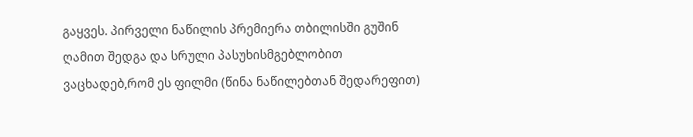გაყვეს. პირველი ნაწილის პრემიერა თბილისში გუშინ ღამით შედგა და სრული პასუხისმგებლობით ვაცხადებ,რომ ეს ფილმი (წინა ნაწილებთან შედარეფით)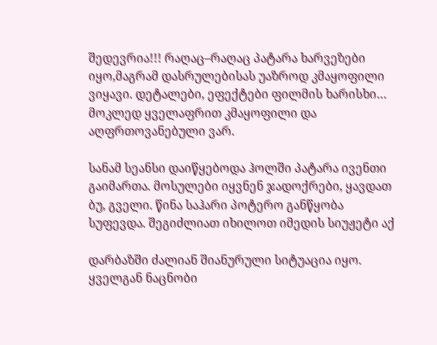შედევრია!!! რაღაც–რაღაც პატარა ხარვეზები იყო,მაგრამ დასრულებისას უაზროდ კმაყოფილი ვიყავი. დეტალები, ეფექტები ფილმის ხარისხი… მოკლედ ყველაფრით კმაყოფილი და აღფრთოვანებული ვარ.

სანამ სეანსი დაიწყებოდა ჰოლში პატარა ივენთი გაიმართა. მოსულები იყვნენ ჯადოქრები, ყავდათ ბუ, გველი. წინა საჰარი პოტერო განწყობა სუფევდა. შეგიძლიათ იხილოთ იმედის სიუჟეტი აქ

დარბაზში ძალიან შიანურული სიტუაცია იყო. ყველგან ნაცნობი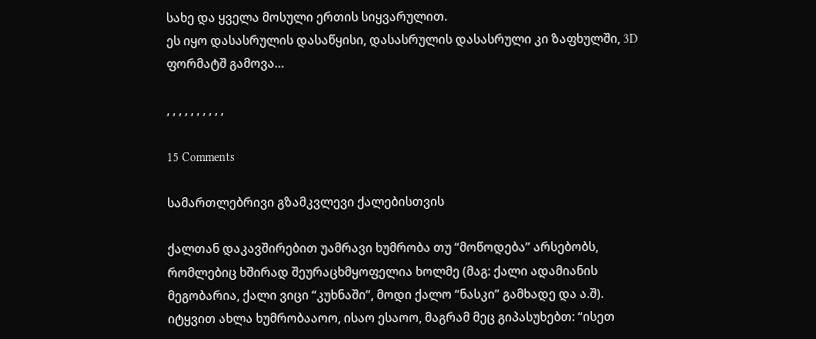სახე და ყველა მოსული ერთის სიყვარულით.
ეს იყო დასასრულის დასაწყისი, დასასრულის დასასრული კი ზაფხულში, 3D ფორმატშ გამოვა…

, , , , , , , , , ,

15 Comments

სამართლებრივი გზამკვლევი ქალებისთვის

ქალთან დაკავშირებით უამრავი ხუმრობა თუ “მოწოდება” არსებობს, რომლებიც ხშირად შეურაცხმყოფელია ხოლმე (მაგ: ქალი ადამიანის მეგობარია, ქალი ვიცი “კუხნაში”, მოდი ქალო “ნასკი” გამხადე და ა.შ). იტყვით ახლა ხუმრობააოო, ისაო ესაოო, მაგრამ მეც გიპასუხებთ: “ისეთ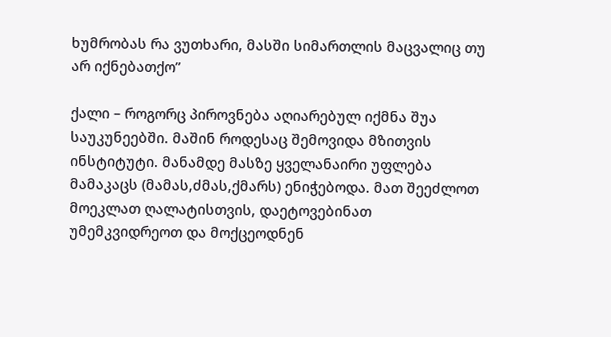ხუმრობას რა ვუთხარი, მასში სიმართლის მაცვალიც თუ არ იქნებათქო”

ქალი – როგორც პიროვნება აღიარებულ იქმნა შუა საუკუნეებში. მაშინ როდესაც შემოვიდა მზითვის ინსტიტუტი. მანამდე მასზე ყველანაირი უფლება მამაკაცს (მამას,ძმას,ქმარს) ენიჭებოდა. მათ შეეძლოთ მოეკლათ ღალატისთვის, დაეტოვებინათ უმემკვიდრეოთ და მოქცეოდნენ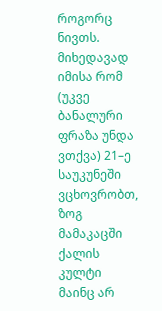როგორც ნივთს.  მიხედავად იმისა რომ (უკვე ბანალური ფრაზა უნდა ვთქვა) 21–ე საუკუნეში ვცხოვრობთ, ზოგ მამაკაცში ქალის კულტი მაინც არ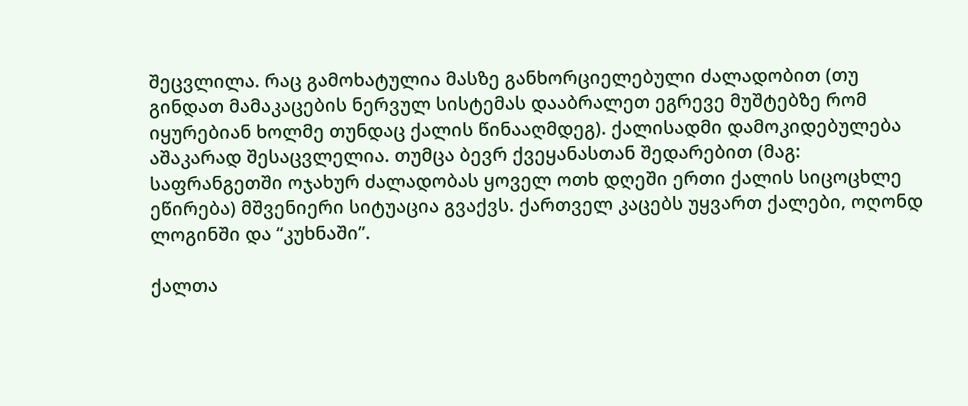შეცვლილა. რაც გამოხატულია მასზე განხორციელებული ძალადობით (თუ გინდათ მამაკაცების ნერვულ სისტემას დააბრალეთ ეგრევე მუშტებზე რომ იყურებიან ხოლმე თუნდაც ქალის წინააღმდეგ). ქალისადმი დამოკიდებულება აშაკარად შესაცვლელია. თუმცა ბევრ ქვეყანასთან შედარებით (მაგ: საფრანგეთში ოჯახურ ძალადობას ყოველ ოთხ დღეში ერთი ქალის სიცოცხლე ეწირება) მშვენიერი სიტუაცია გვაქვს. ქართველ კაცებს უყვართ ქალები, ოღონდ ლოგინში და “კუხნაში”.

ქალთა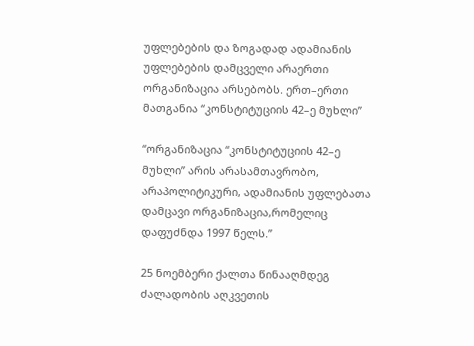უფლებების და ზოგადად ადამიანის უფლებების დამცველი არაერთი ორგანიზაცია არსებობს. ერთ–ერთი მათგანია “კონსტიტუციის 42–ე მუხლი”

“ორგანიზაცია “კონსტიტუციის 42–ე მუხლი” არის არასამთავრობო, არაპოლიტიკური, ადამიანის უფლებათა დამცავი ორგანიზაცია,რომელიც დაფუძნდა 1997 წელს.”

25 ნოემბერი ქალთა წინააღმდეგ ძალადობის აღკვეთის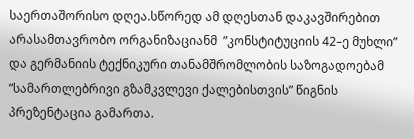საერთაშორისო დღეა.სწორედ ამ დღესთან დაკავშირებით არასამთავრობო ორგანიზაციანმ  ”კონსტიტუციის 42–ე მუხლი” და გერმანიის ტექნიკური თანამშრომლობის საზოგადოებამ  ”სამართლებრივი გზამკვლევი ქალებისთვის” წიგნის პრეზენტაცია გამართა.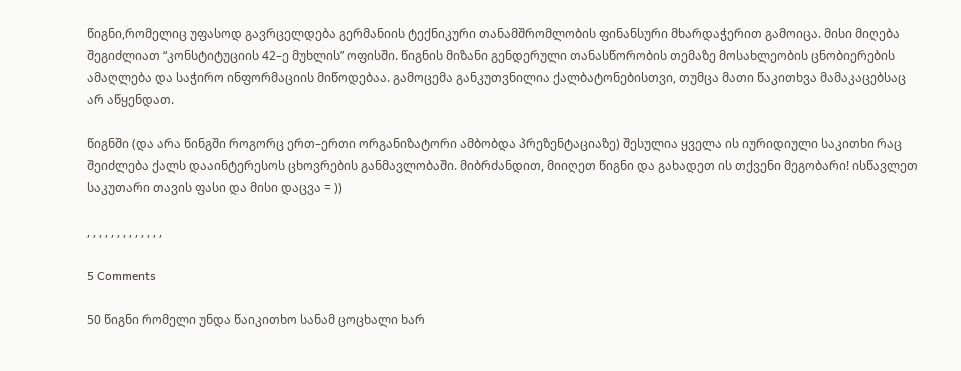წიგნი,რომელიც უფასოდ გავრცელდება გერმანიის ტექნიკური თანამშრომლობის ფინანსური მხარდაჭერით გამოიცა. მისი მიღება შეგიძლიათ “კონსტიტუციის 42–ე მუხლის” ოფისში. წიგნის მიზანი გენდერული თანასწორობის თემაზე მოსახლეობის ცნობიერების ამაღლება და საჭირო ინფორმაციის მიწოდებაა. გამოცემა განკუთვნილია ქალბატონებისთვი, თუმცა მათი წაკითხვა მამაკაცებსაც არ აწყენდათ.

წიგნში (და არა წინგში როგორც ერთ–ერთი ორგანიზატორი ამბობდა პრეზენტაციაზე) შესულია ყველა ის იურიდიული საკითხი რაც შეიძლება ქალს დააინტერესოს ცხოვრების განმავლობაში. მიბრძანდით, მიიღეთ წიგნი და გახადეთ ის თქვენი მეგობარი! ისწავლეთ საკუთარი თავის ფასი და მისი დაცვა = ))

, , , , , , , , , , , , ,

5 Comments

50 წიგნი რომელი უნდა წაიკითხო სანამ ცოცხალი ხარ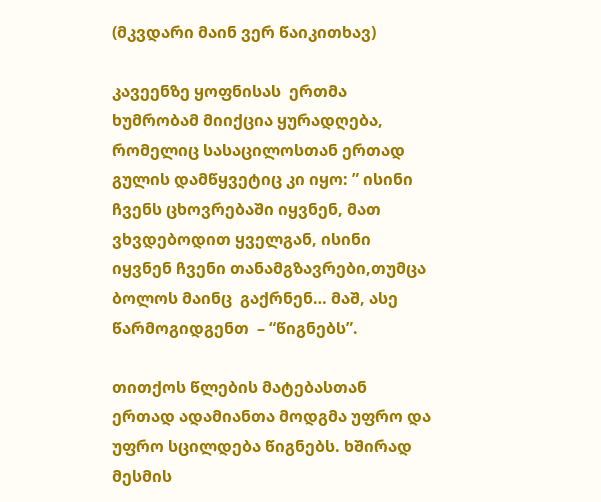(მკვდარი მაინ ვერ წაიკითხავ)

კავეენზე ყოფნისას  ერთმა ხუმრობამ მიიქცია ყურადღება, რომელიც სასაცილოსთან ერთად გულის დამწყვეტიც კი იყო: ” ისინი ჩვენს ცხოვრებაში იყვნენ, მათ ვხვდებოდით ყველგან, ისინი იყვნენ ჩვენი თანამგზავრები,თუმცა ბოლოს მაინც  გაქრნენ… მაშ, ასე წარმოგიდგენთ  – “წიგნებს”.

თითქოს წლების მატებასთან ერთად ადამიანთა მოდგმა უფრო და უფრო სცილდება წიგნებს. ხშირად მესმის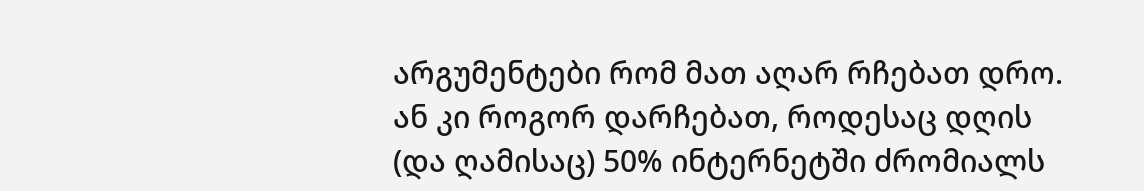არგუმენტები რომ მათ აღარ რჩებათ დრო. ან კი როგორ დარჩებათ, როდესაც დღის (და ღამისაც) 50% ინტერნეტში ძრომიალს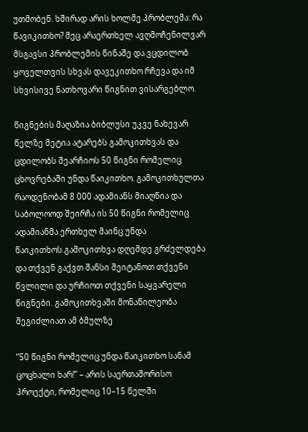უთმობენ. ხშირად არის ხოლმე პრობლემა: რა წავიკითხო? მეც არაერთხელ ავღმოჩენილვარ მსგავსი პრობლემის წინაშე და ვცდილობ ყოველთვის სხვას დავეკითხო რჩევა და იმ სხვისივე ნათხოვარი წიგნით ვისარგებლო.

წიგნების მაღაზია ბიბლუსი უკვე ნახევარ წელზე მეტია ატარებს გამოკითხვას და ცდილობს შეარჩიოს 50 წიგნი რომელიც ცხოვრებაში უნდა წაიკითხო. გამოკითხულთა რაოდენობამ 8 000 ადამიანს მიაღწია და საბოლოოდ შეირჩა ის 50 წიგნი რომელიც ადამიანმა ერთხელ მაინც უნდა წაიკითხოს.გამოკითხვა დღემდე გრძელდება და თქვენ გაქვთ შანსი შეიტანოთ თქვენი წვლილი და ურჩიოთ თქვენი საყვარელი წიგნები. გამოკითხვაში მონაწილეობა შეგიძლიათ ამ ბმულზე

“50 წიგნი რომელიც უნდა წაიკითხო სანამ ცოცხალი ხარ!” – არის საერთაშორისო პროექტი, რომელიც 10–15 წელში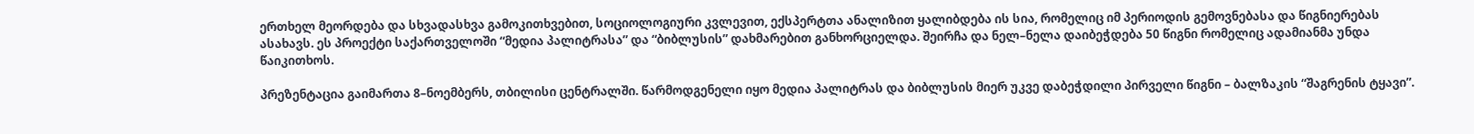ერთხელ მეორდება და სხვადასხვა გამოკითხვებით, სოციოლოგიური კვლევით, ექსპერტთა ანალიზით ყალიბდება ის სია, რომელიც იმ პერიოდის გემოვნებასა და წიგნიერებას ასახავს. ეს პროექტი საქართველოში “მედია პალიტრასა” და “ბიბლუსის” დახმარებით განხორციელდა. შეირჩა და ნელ–ნელა დაიბეჭდება 50 წიგნი რომელიც ადამიანმა უნდა წაიკითხოს.

პრეზენტაცია გაიმართა 8–ნოემბერს, თბილისი ცენტრალში. წარმოდგენელი იყო მედია პალიტრას და ბიბლუსის მიერ უკვე დაბეჭდილი პირველი წიგნი – ბალზაკის “შაგრენის ტყავი”.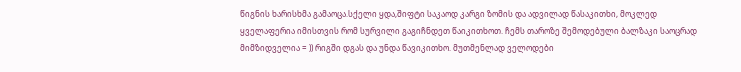წიგნის ხარისხმა გამაოცა.სქელი ყდა,შიფტი საკაოდ კარგი ზომის და ადვილად წასაკითხი, მოკლედ ყველაფერია იმისთვის რომ სურვილი გაგიჩნდეთ წაიკითხოთ. ჩემს თაროზე შემოდებული ბალზაკი საოცრად მიმზიდველია = )) რიგში დგას და უნდა წავიკითხო. მუთმენლად ველოდები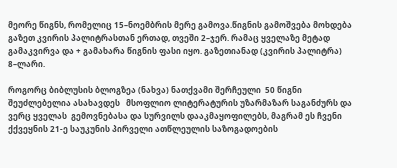მეორე წიგნს, რომელიც 15–ნოემბრის მერე გამოვა.წიგნის გამოშვება მოხდება გაზეთ კვირის პალიტრასთან ერთად, თვეში 2–ჯერ. რამაც ყველაზე მეტად გამაკვირვა და + გამახარა წიგნის ფასი იყო. გაზეთიანად (კვირის პალიტრა) 8–ლარი.

როგორც ბიბლუსის ბლოგზეა (ნახვა) ნათქვამი შერჩეული  50 წიგნი  შეუძლებელია ასახავდეს   მსოფლიო ლიტერატურის უზარმაზარ საგანძურს და ვერც ყველას  გემოვნებასა და სურვილს დააკმაყოფილებს, მაგრამ ეს ჩვენი ქქვეყნის 21-ე საუკუნის პირველი ათწლეულის საზოგადოების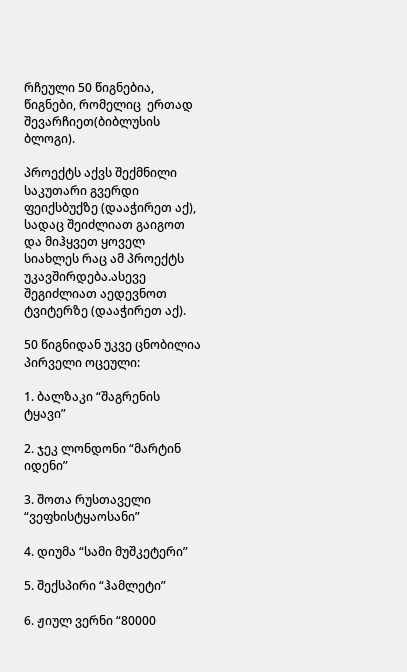რჩეული 50 წიგნებია, წიგნები, რომელიც  ერთად შევარჩიეთ(ბიბლუსის ბლოგი).

პროექტს აქვს შექმნილი საკუთარი გვერდი ფეიქსბუქზე (დააჭირეთ აქ), სადაც შეიძლიათ გაიგოთ და მიჰყვეთ ყოველ სიახლეს რაც ამ პროექტს უკავშირდება.ასევე შეგიძლიათ აედევნოთ ტვიტერზე (დააჭირეთ აქ).

50 წიგნიდან უკვე ცნობილია პირველი ოცეული:

1. ბალზაკი “შაგრენის ტყავი”

2. ჯეკ ლონდონი “მარტინ იდენი”

3. შოთა რუსთაველი “ვეფხისტყაოსანი”

4. დიუმა “სამი მუშკეტერი”

5. შექსპირი “ჰამლეტი”

6. ჟიულ ვერნი “80000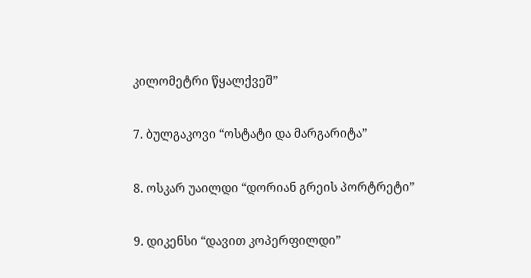კილომეტრი წყალქვეშ”

7. ბულგაკოვი “ოსტატი და მარგარიტა”

8. ოსკარ უაილდი “დორიან გრეის პორტრეტი”

9. დიკენსი “დავით კოპერფილდი”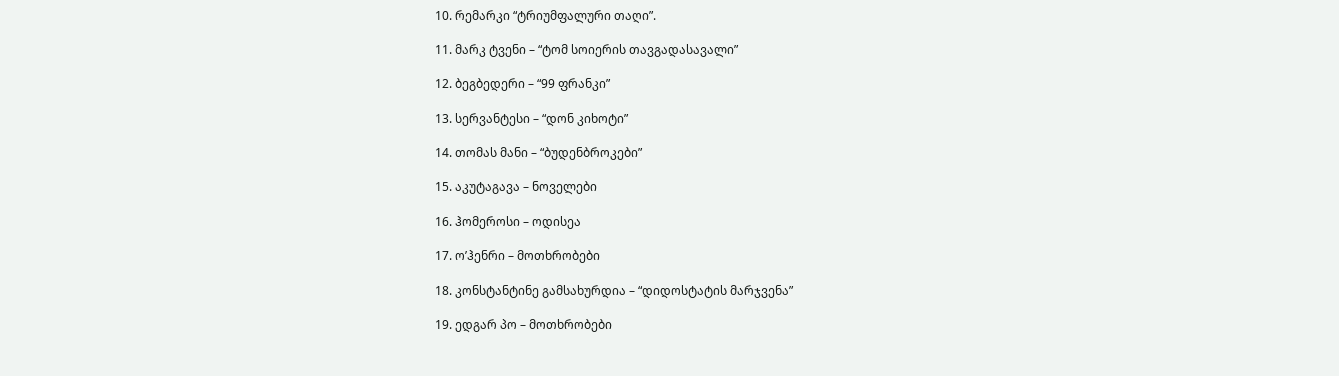10. რემარკი “ტრიუმფალური თაღი”.

11. მარკ ტვენი – “ტომ სოიერის თავგადასავალი”

12. ბეგბედერი – “99 ფრანკი”

13. სერვანტესი – “დონ კიხოტი”

14. თომას მანი – “ბუდენბროკები”

15. აკუტაგავა – ნოველები

16. ჰომეროსი – ოდისეა

17. ო’ჰენრი – მოთხრობები

18. კონსტანტინე გამსახურდია – “დიდოსტატის მარჯვენა”

19. ედგარ პო – მოთხრობები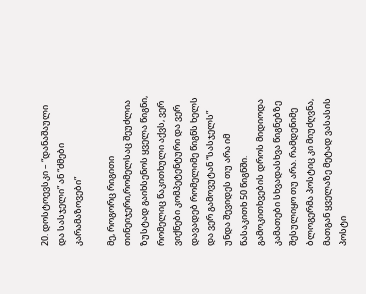20. დოსტოევსკი – “დანაშაული და სასჯელი” ან “ძმები კარამაზოვები”

მე, როგორც რიგითი თინეიჯერი,რომელსაც შეუძლია ზუსტად გაიხსენოს ყველა წიგნი, რომელიც წაკითხული აქვს, ვერ ვიქნები კომპეტენტური და ვერ დავადებ რომელიმე წიგნს ხელს და ვერ გამოვუტან “სასჯელს” უნდა შევიდეს თუ არა იმ წასაკითხ 50 წიგნში. გამოკითხვების დროს მიდიოდა კამათები სხვადასხვა წიგნებზე შესულიყო თუ არა. რამდენიმე ბლოგერმა პოსტიც კი მიუძღვნა, მათგან ყველაზე მეტად ვასასის პოსტი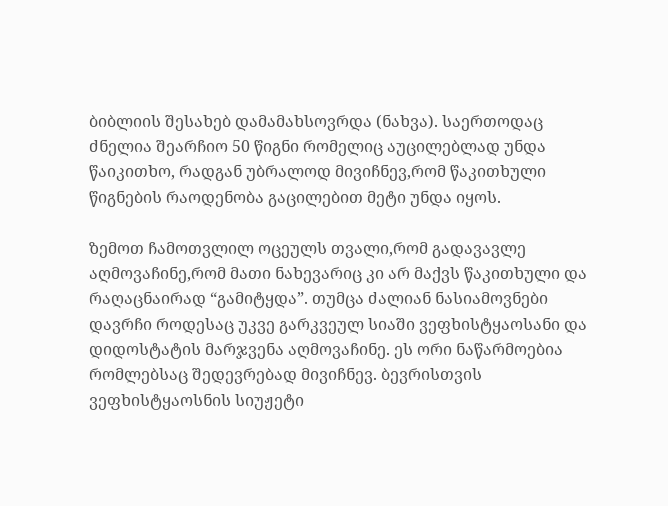ბიბლიის შესახებ დამამახსოვრდა (ნახვა). საერთოდაც ძნელია შეარჩიო 50 წიგნი რომელიც აუცილებლად უნდა წაიკითხო, რადგან უბრალოდ მივიჩნევ,რომ წაკითხული წიგნების რაოდენობა გაცილებით მეტი უნდა იყოს.

ზემოთ ჩამოთვლილ ოცეულს თვალი,რომ გადავავლე აღმოვაჩინე,რომ მათი ნახევარიც კი არ მაქვს წაკითხული და რაღაცნაირად “გამიტყდა”. თუმცა ძალიან ნასიამოვნები დავრჩი როდესაც უკვე გარკვეულ სიაში ვეფხისტყაოსანი და დიდოსტატის მარჯვენა აღმოვაჩინე. ეს ორი ნაწარმოებია რომლებსაც შედევრებად მივიჩნევ. ბევრისთვის ვეფხისტყაოსნის სიუჟეტი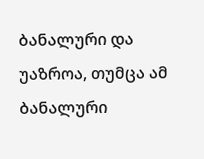ბანალური და უაზროა, თუმცა ამ ბანალური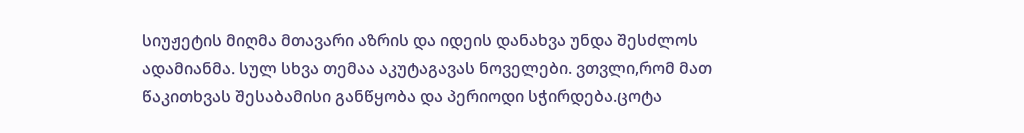სიუჟეტის მიღმა მთავარი აზრის და იდეის დანახვა უნდა შესძლოს ადამიანმა. სულ სხვა თემაა აკუტაგავას ნოველები. ვთვლი,რომ მათ წაკითხვას შესაბამისი განწყობა და პერიოდი სჭირდება.ცოტა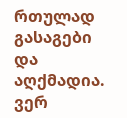რთულად გასაგები და აღქმადია. ვერ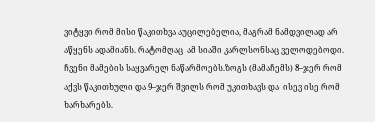ვიტყვი რომ მისი წაკითხვა აუცილებელია, მაგრამ ნამდვილად არ აწყენს ადამიანს. რატომღაც  ამ სიაში კარლსონსაც ველოდებოდი. ჩვენი მამების საყვარელ ნაწარმოებს.ზოგს (მამაჩემს) 8–ჯერ რომ აქვს წაკითხული და 9–ჯერ შვილს რომ უკითხავს და  ისევ ისე რომ ხარხარებს.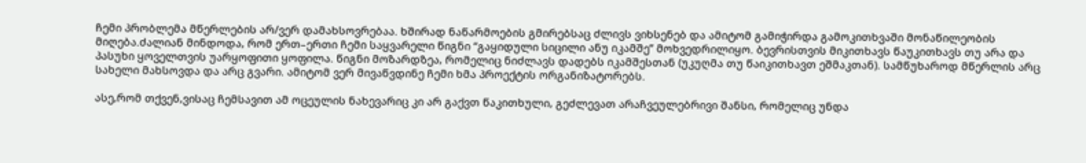ჩემი პრობლემა მწერლების არ/ვერ დამახსოვრებაა. ხშირად ნაწარმოების გმირებსაც ძლივს ვიხსენებ და ამიტომ გამიჭირდა გამოკითხვაში მონაწილეობის მიღება.ძალიან მინდოდა, რომ ერთ–ერთი ჩემი საყვარელი წიგნი “გაყიდული სიცილი ანუ იკამშე” მოხვედრილიყო. ბევრისთვის მიკითხავს წაუკითხავს თუ არა და პასუხი ყოველთვის უარყოფითი ყოფილა. წიგნი მოზარდზეა, რომელიც ნიძლავს დადებს იკამშესთან (უკუღმა თუ წაიკითხავთ ეშმაკთან). სამწუხაროდ მწერლის არც სახელი მახსოვდა და არც გვარი. ამიტომ ვერ მივაწვდინე ჩემი ხმა პროექტის ორგანიზატორებს.

ასე,რომ თქვენ,ვისაც ჩემსავით ამ ოცეულის ნახევარიც კი არ გაქვთ წაკითხული, გეძლევათ არაჩვეულებრივი შანსი, რომელიც უნდა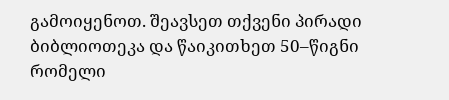გამოიყენოთ. შეავსეთ თქვენი პირადი ბიბლიოთეკა და წაიკითხეთ 50–წიგნი რომელი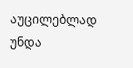აუცილებლად უნდა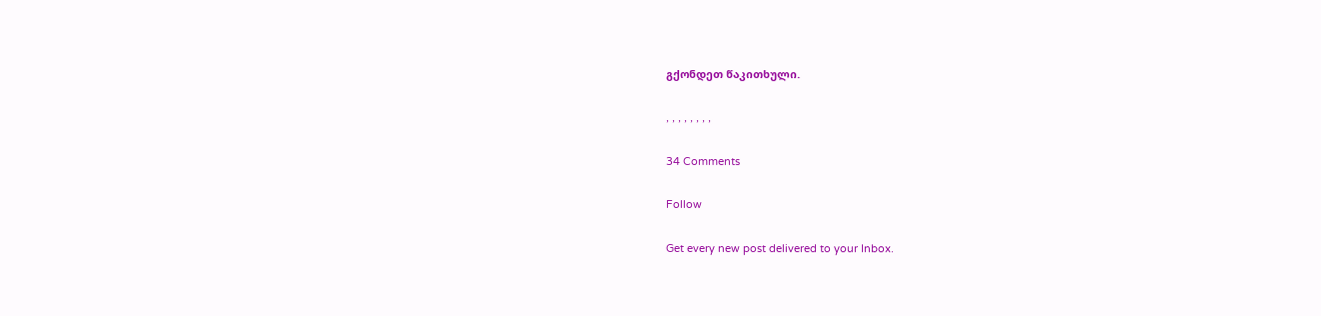გქონდეთ წაკითხული.

, , , , , , , ,

34 Comments

Follow

Get every new post delivered to your Inbox.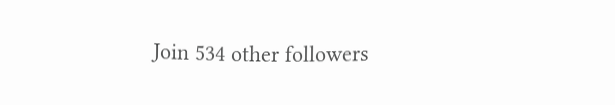Join 534 other followers